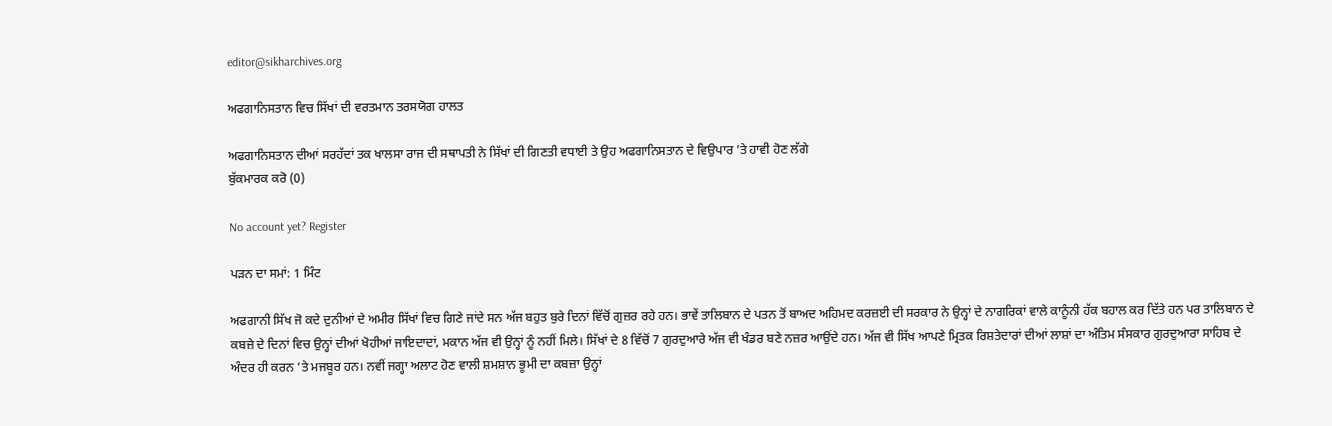editor@sikharchives.org

ਅਫਗਾਨਿਸਤਾਨ ਵਿਚ ਸਿੱਖਾਂ ਦੀ ਵਰਤਮਾਨ ਤਰਸਯੋਗ ਹਾਲਤ

ਅਫਗਾਨਿਸਤਾਨ ਦੀਆਂ ਸਰਹੱਦਾਂ ਤਕ ਖਾਲਸਾ ਰਾਜ ਦੀ ਸਥਾਪਤੀ ਨੇ ਸਿੱਖਾਂ ਦੀ ਗਿਣਤੀ ਵਧਾਈ ਤੇ ਉਹ ਅਫਗਾਨਿਸਤਾਨ ਦੇ ਵਿਉਪਾਰ ’ਤੇ ਹਾਵੀ ਹੋਣ ਲੱਗੇ
ਬੁੱਕਮਾਰਕ ਕਰੋ (0)

No account yet? Register

ਪੜਨ ਦਾ ਸਮਾਂ: 1 ਮਿੰਟ

ਅਫਗਾਨੀ ਸਿੱਖ ਜੋ ਕਦੇ ਦੁਨੀਆਂ ਦੇ ਅਮੀਰ ਸਿੱਖਾਂ ਵਿਚ ਗਿਣੇ ਜਾਂਦੇ ਸਨ ਅੱਜ ਬਹੁਤ ਬੁਰੇ ਦਿਨਾਂ ਵਿੱਚੋਂ ਗੁਜ਼ਰ ਰਹੇ ਹਨ। ਭਾਵੇਂ ਤਾਲਿਬਾਨ ਦੇ ਪਤਨ ਤੋਂ ਬਾਅਦ ਅਹਿਮਦ ਕਰਜ਼ਈ ਦੀ ਸਰਕਾਰ ਨੇ ਉਨ੍ਹਾਂ ਦੇ ਨਾਗਰਿਕਾਂ ਵਾਲੇ ਕਾਨੂੰਨੀ ਹੱਕ ਬਹਾਲ ਕਰ ਦਿੱਤੇ ਹਨ ਪਰ ਤਾਲਿਬਾਨ ਦੇ ਕਬਜ਼ੇ ਦੇ ਦਿਨਾਂ ਵਿਚ ਉਨ੍ਹਾਂ ਦੀਆਂ ਖੋਹੀਆਂ ਜਾਇਦਾਦਾਂ, ਮਕਾਨ ਅੱਜ ਵੀ ਉਨ੍ਹਾਂ ਨੂੰ ਨਹੀਂ ਮਿਲੇ। ਸਿੱਖਾਂ ਦੇ 8 ਵਿੱਚੋਂ 7 ਗੁਰਦੁਆਰੇ ਅੱਜ ਵੀ ਖੰਡਰ ਬਣੇ ਨਜ਼ਰ ਆਉਂਦੇ ਹਨ। ਅੱਜ ਵੀ ਸਿੱਖ ਆਪਣੇ ਮ੍ਰਿਤਕ ਰਿਸ਼ਤੇਦਾਰਾਂ ਦੀਆਂ ਲਾਸ਼ਾਂ ਦਾ ਅੰਤਿਮ ਸੰਸਕਾਰ ਗੁਰਦੁਆਰਾ ਸਾਹਿਬ ਦੇ ਅੰਦਰ ਹੀ ਕਰਨ ’ਤੇ ਮਜਬੂਰ ਹਨ। ਨਵੀਂ ਜਗ੍ਹਾ ਅਲਾਟ ਹੋਣ ਵਾਲੀ ਸ਼ਮਸ਼ਾਨ ਭੂਮੀ ਦਾ ਕਬਜ਼ਾ ਉਨ੍ਹਾਂ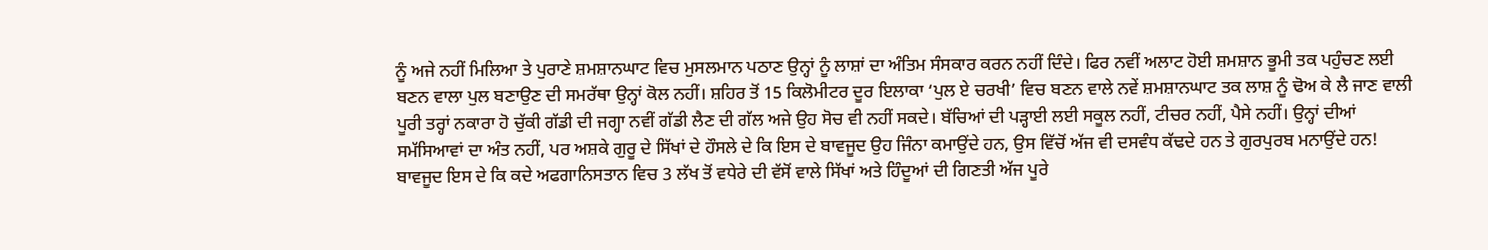ਨੂੰ ਅਜੇ ਨਹੀਂ ਮਿਲਿਆ ਤੇ ਪੁਰਾਣੇ ਸ਼ਮਸ਼ਾਨਘਾਟ ਵਿਚ ਮੁਸਲਮਾਨ ਪਠਾਣ ਉਨ੍ਹਾਂ ਨੂੰ ਲਾਸ਼ਾਂ ਦਾ ਅੰਤਿਮ ਸੰਸਕਾਰ ਕਰਨ ਨਹੀਂ ਦਿੰਦੇ। ਫਿਰ ਨਵੀਂ ਅਲਾਟ ਹੋਈ ਸ਼ਮਸ਼ਾਨ ਭੂਮੀ ਤਕ ਪਹੁੰਚਣ ਲਈ ਬਣਨ ਵਾਲਾ ਪੁਲ ਬਣਾਉਣ ਦੀ ਸਮਰੱਥਾ ਉਨ੍ਹਾਂ ਕੋਲ ਨਹੀਂ। ਸ਼ਹਿਰ ਤੋਂ 15 ਕਿਲੋਮੀਟਰ ਦੂਰ ਇਲਾਕਾ ‘ਪੁਲ ਏ ਚਰਖੀ’ ਵਿਚ ਬਣਨ ਵਾਲੇ ਨਵੇਂ ਸ਼ਮਸ਼ਾਨਘਾਟ ਤਕ ਲਾਸ਼ ਨੂੰ ਢੋਅ ਕੇ ਲੈ ਜਾਣ ਵਾਲੀ ਪੂਰੀ ਤਰ੍ਹਾਂ ਨਕਾਰਾ ਹੋ ਚੁੱਕੀ ਗੱਡੀ ਦੀ ਜਗ੍ਹਾ ਨਵੀਂ ਗੱਡੀ ਲੈਣ ਦੀ ਗੱਲ ਅਜੇ ਉਹ ਸੋਚ ਵੀ ਨਹੀਂ ਸਕਦੇ। ਬੱਚਿਆਂ ਦੀ ਪੜ੍ਹਾਈ ਲਈ ਸਕੂਲ ਨਹੀਂ, ਟੀਚਰ ਨਹੀਂ, ਪੈਸੇ ਨਹੀਂ। ਉਨ੍ਹਾਂ ਦੀਆਂ ਸਮੱਸਿਆਵਾਂ ਦਾ ਅੰਤ ਨਹੀਂ, ਪਰ ਅਸ਼ਕੇ ਗੁਰੂ ਦੇ ਸਿੱਖਾਂ ਦੇ ਹੌਸਲੇ ਦੇ ਕਿ ਇਸ ਦੇ ਬਾਵਜੂਦ ਉਹ ਜਿੰਨਾ ਕਮਾਉਂਦੇ ਹਨ, ਉਸ ਵਿੱਚੋਂ ਅੱਜ ਵੀ ਦਸਵੰਧ ਕੱਢਦੇ ਹਨ ਤੇ ਗੁਰਪੁਰਬ ਮਨਾਉਂਦੇ ਹਨ! ਬਾਵਜੂਦ ਇਸ ਦੇ ਕਿ ਕਦੇ ਅਫਗਾਨਿਸਤਾਨ ਵਿਚ 3 ਲੱਖ ਤੋਂ ਵਧੇਰੇ ਦੀ ਵੱਸੋਂ ਵਾਲੇ ਸਿੱਖਾਂ ਅਤੇ ਹਿੰਦੂਆਂ ਦੀ ਗਿਣਤੀ ਅੱਜ ਪੂਰੇ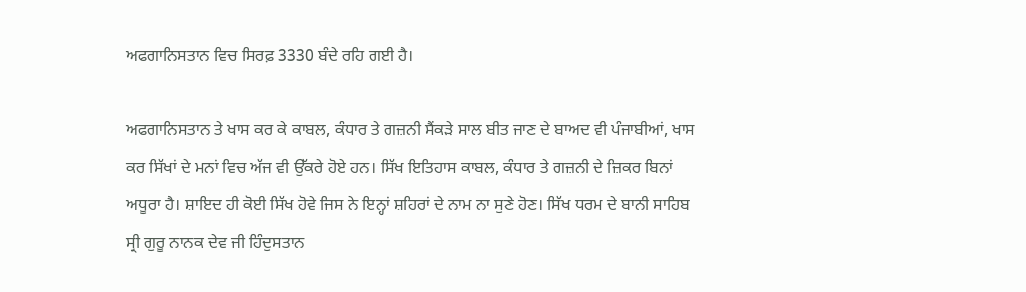ਅਫਗਾਨਿਸਤਾਨ ਵਿਚ ਸਿਰਫ਼ 3330 ਬੰਦੇ ਰਹਿ ਗਈ ਹੈ।

ਅਫਗਾਨਿਸਤਾਨ ਤੇ ਖਾਸ ਕਰ ਕੇ ਕਾਬਲ, ਕੰਧਾਰ ਤੇ ਗਜ਼ਨੀ ਸੈਂਕੜੇ ਸਾਲ ਬੀਤ ਜਾਣ ਦੇ ਬਾਅਦ ਵੀ ਪੰਜਾਬੀਆਂ, ਖਾਸ ਕਰ ਸਿੱਖਾਂ ਦੇ ਮਨਾਂ ਵਿਚ ਅੱਜ ਵੀ ਉੱਕਰੇ ਹੋਏ ਹਨ। ਸਿੱਖ ਇਤਿਹਾਸ ਕਾਬਲ, ਕੰਧਾਰ ਤੇ ਗਜ਼ਨੀ ਦੇ ਜ਼ਿਕਰ ਬਿਨਾਂ ਅਧੂਰਾ ਹੈ। ਸ਼ਾਇਦ ਹੀ ਕੋਈ ਸਿੱਖ ਹੋਵੇ ਜਿਸ ਨੇ ਇਨ੍ਹਾਂ ਸ਼ਹਿਰਾਂ ਦੇ ਨਾਮ ਨਾ ਸੁਣੇ ਹੋਣ। ਸਿੱਖ ਧਰਮ ਦੇ ਬਾਨੀ ਸਾਹਿਬ ਸ੍ਰੀ ਗੁਰੂ ਨਾਨਕ ਦੇਵ ਜੀ ਹਿੰਦੁਸਤਾਨ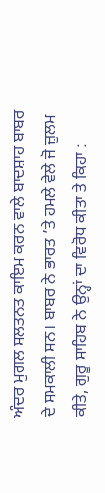ਅੰਦਰ ਮੁਗਲ ਸਲਤਨਤ ਕਾਇਮ ਕਰਨ ਵਾਲੇ ਬਾਦਸ਼ਾਹ ਬਾਬਰ ਦੇ ਸਮਕਾਲੀ ਸਨ। ਬਾਬਰ ਨੇ ਭਾਰਤ ’ਤੇ ਹਮਲੇ ਵੇਲੇ ਜੋ ਜ਼ੁਲਮ ਕੀਤੇ, ਗੁਰੂ ਸਾਹਿਬ ਨੇ ਉਨ੍ਹਾਂ ਦਾ ਵਿਰੋਧ ਕੀਤਾ ਤੇ ਕਿਹਾ :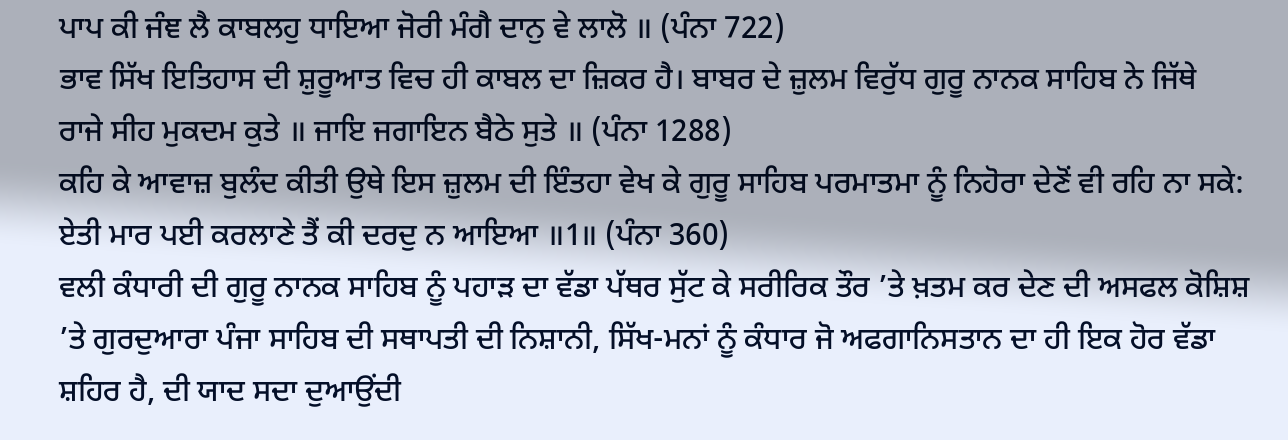ਪਾਪ ਕੀ ਜੰਞ ਲੈ ਕਾਬਲਹੁ ਧਾਇਆ ਜੋਰੀ ਮੰਗੈ ਦਾਨੁ ਵੇ ਲਾਲੋ ॥ (ਪੰਨਾ 722)
ਭਾਵ ਸਿੱਖ ਇਤਿਹਾਸ ਦੀ ਸ਼ੁਰੂਆਤ ਵਿਚ ਹੀ ਕਾਬਲ ਦਾ ਜ਼ਿਕਰ ਹੈ। ਬਾਬਰ ਦੇ ਜ਼ੁਲਮ ਵਿਰੁੱਧ ਗੁਰੂ ਨਾਨਕ ਸਾਹਿਬ ਨੇ ਜਿੱਥੇ
ਰਾਜੇ ਸੀਹ ਮੁਕਦਮ ਕੁਤੇ ॥ ਜਾਇ ਜਗਾਇਨ ਬੈਠੇ ਸੁਤੇ ॥ (ਪੰਨਾ 1288)
ਕਹਿ ਕੇ ਆਵਾਜ਼ ਬੁਲੰਦ ਕੀਤੀ ਉਥੇ ਇਸ ਜ਼ੁਲਮ ਦੀ ਇੰਤਹਾ ਵੇਖ ਕੇ ਗੁਰੂ ਸਾਹਿਬ ਪਰਮਾਤਮਾ ਨੂੰ ਨਿਹੋਰਾ ਦੇਣੋਂ ਵੀ ਰਹਿ ਨਾ ਸਕੇ:
ਏਤੀ ਮਾਰ ਪਈ ਕਰਲਾਣੇ ਤੈਂ ਕੀ ਦਰਦੁ ਨ ਆਇਆ ॥1॥ (ਪੰਨਾ 360)
ਵਲੀ ਕੰਧਾਰੀ ਦੀ ਗੁਰੂ ਨਾਨਕ ਸਾਹਿਬ ਨੂੰ ਪਹਾੜ ਦਾ ਵੱਡਾ ਪੱਥਰ ਸੁੱਟ ਕੇ ਸਰੀਰਿਕ ਤੌਰ ’ਤੇ ਖ਼ਤਮ ਕਰ ਦੇਣ ਦੀ ਅਸਫਲ ਕੋਸ਼ਿਸ਼ ’ਤੇ ਗੁਰਦੁਆਰਾ ਪੰਜਾ ਸਾਹਿਬ ਦੀ ਸਥਾਪਤੀ ਦੀ ਨਿਸ਼ਾਨੀ, ਸਿੱਖ-ਮਨਾਂ ਨੂੰ ਕੰਧਾਰ ਜੋ ਅਫਗਾਨਿਸਤਾਨ ਦਾ ਹੀ ਇਕ ਹੋਰ ਵੱਡਾ ਸ਼ਹਿਰ ਹੈ, ਦੀ ਯਾਦ ਸਦਾ ਦੁਆਉਂਦੀ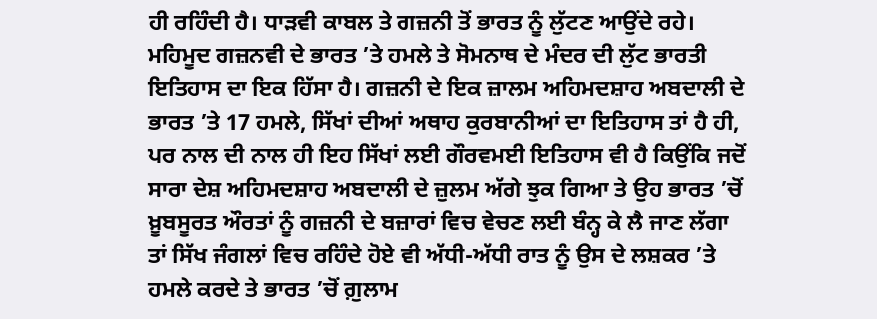ਹੀ ਰਹਿੰਦੀ ਹੈ। ਧਾੜਵੀ ਕਾਬਲ ਤੇ ਗਜ਼ਨੀ ਤੋਂ ਭਾਰਤ ਨੂੰ ਲੁੱਟਣ ਆਉਂਦੇ ਰਹੇ। ਮਹਿਮੂਦ ਗਜ਼ਨਵੀ ਦੇ ਭਾਰਤ ’ਤੇ ਹਮਲੇ ਤੇ ਸੋਮਨਾਥ ਦੇ ਮੰਦਰ ਦੀ ਲੁੱਟ ਭਾਰਤੀ ਇਤਿਹਾਸ ਦਾ ਇਕ ਹਿੱਸਾ ਹੈ। ਗਜ਼ਨੀ ਦੇ ਇਕ ਜ਼ਾਲਮ ਅਹਿਮਦਸ਼ਾਹ ਅਬਦਾਲੀ ਦੇ ਭਾਰਤ ’ਤੇ 17 ਹਮਲੇ, ਸਿੱਖਾਂ ਦੀਆਂ ਅਥਾਹ ਕੁਰਬਾਨੀਆਂ ਦਾ ਇਤਿਹਾਸ ਤਾਂ ਹੈ ਹੀ, ਪਰ ਨਾਲ ਦੀ ਨਾਲ ਹੀ ਇਹ ਸਿੱਖਾਂ ਲਈ ਗੌਰਵਮਈ ਇਤਿਹਾਸ ਵੀ ਹੈ ਕਿਉਂਕਿ ਜਦੋਂ ਸਾਰਾ ਦੇਸ਼ ਅਹਿਮਦਸ਼ਾਹ ਅਬਦਾਲੀ ਦੇ ਜ਼ੁਲਮ ਅੱਗੇ ਝੁਕ ਗਿਆ ਤੇ ਉਹ ਭਾਰਤ ’ਚੋਂ ਖ਼ੂਬਸੂਰਤ ਔਰਤਾਂ ਨੂੰ ਗਜ਼ਨੀ ਦੇ ਬਜ਼ਾਰਾਂ ਵਿਚ ਵੇਚਣ ਲਈ ਬੰਨ੍ਹ ਕੇ ਲੈ ਜਾਣ ਲੱਗਾ ਤਾਂ ਸਿੱਖ ਜੰਗਲਾਂ ਵਿਚ ਰਹਿੰਦੇ ਹੋਏ ਵੀ ਅੱਧੀ-ਅੱਧੀ ਰਾਤ ਨੂੰ ਉਸ ਦੇ ਲਸ਼ਕਰ ’ਤੇ ਹਮਲੇ ਕਰਦੇ ਤੇ ਭਾਰਤ ’ਚੋਂ ਗ਼ੁਲਾਮ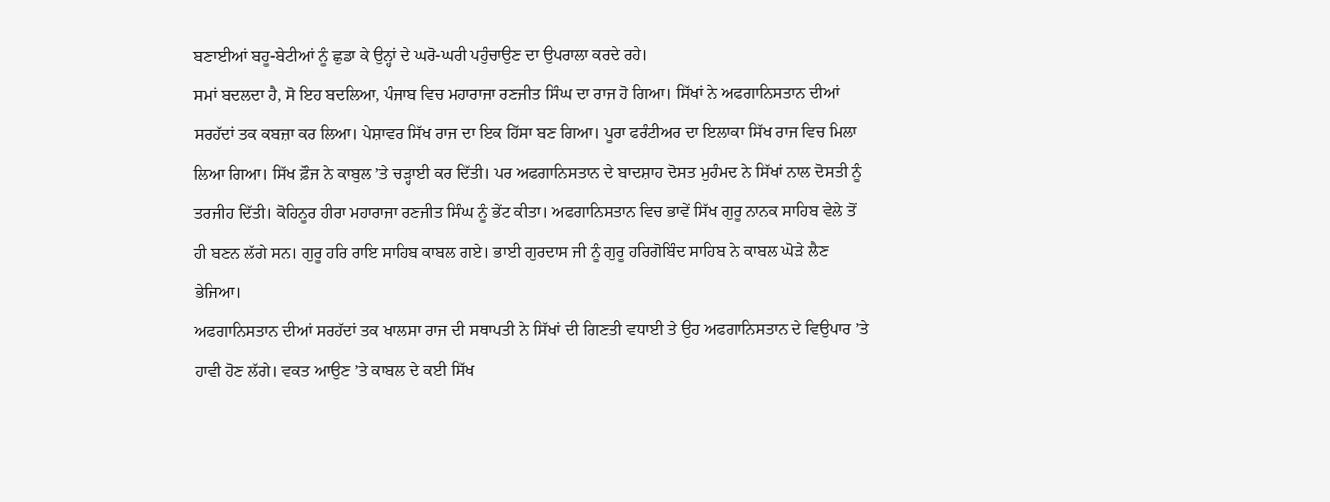ਬਣਾਈਆਂ ਬਹੂ-ਬੇਟੀਆਂ ਨੂੰ ਛੁਡਾ ਕੇ ਉਨ੍ਹਾਂ ਦੇ ਘਰੋ-ਘਰੀ ਪਹੁੰਚਾਉਣ ਦਾ ਉਪਰਾਲਾ ਕਰਦੇ ਰਹੇ।
ਸਮਾਂ ਬਦਲਦਾ ਹੈ, ਸੋ ਇਹ ਬਦਲਿਆ, ਪੰਜਾਬ ਵਿਚ ਮਹਾਰਾਜਾ ਰਣਜੀਤ ਸਿੰਘ ਦਾ ਰਾਜ ਹੋ ਗਿਆ। ਸਿੱਖਾਂ ਨੇ ਅਫਗਾਨਿਸਤਾਨ ਦੀਆਂ ਸਰਹੱਦਾਂ ਤਕ ਕਬਜ਼ਾ ਕਰ ਲਿਆ। ਪੇਸ਼ਾਵਰ ਸਿੱਖ ਰਾਜ ਦਾ ਇਕ ਹਿੱਸਾ ਬਣ ਗਿਆ। ਪੂਰਾ ਫਰੰਟੀਅਰ ਦਾ ਇਲਾਕਾ ਸਿੱਖ ਰਾਜ ਵਿਚ ਮਿਲਾ ਲਿਆ ਗਿਆ। ਸਿੱਖ ਫ਼ੌਜ ਨੇ ਕਾਬੁਲ ’ਤੇ ਚੜ੍ਹਾਈ ਕਰ ਦਿੱਤੀ। ਪਰ ਅਫਗਾਨਿਸਤਾਨ ਦੇ ਬਾਦਸ਼ਾਹ ਦੋਸਤ ਮੁਹੰਮਦ ਨੇ ਸਿੱਖਾਂ ਨਾਲ ਦੋਸਤੀ ਨੂੰ ਤਰਜੀਹ ਦਿੱਤੀ। ਕੋਹਿਨੂਰ ਹੀਰਾ ਮਹਾਰਾਜਾ ਰਣਜੀਤ ਸਿੰਘ ਨੂੰ ਭੇਂਟ ਕੀਤਾ। ਅਫਗਾਨਿਸਤਾਨ ਵਿਚ ਭਾਵੇਂ ਸਿੱਖ ਗੁਰੂ ਨਾਨਕ ਸਾਹਿਬ ਵੇਲੇ ਤੋਂ ਹੀ ਬਣਨ ਲੱਗੇ ਸਨ। ਗੁਰੂ ਹਰਿ ਰਾਇ ਸਾਹਿਬ ਕਾਬਲ ਗਏ। ਭਾਈ ਗੁਰਦਾਸ ਜੀ ਨੂੰ ਗੁਰੂ ਹਰਿਗੋਬਿੰਦ ਸਾਹਿਬ ਨੇ ਕਾਬਲ ਘੋੜੇ ਲੈਣ ਭੇਜਿਆ।
ਅਫਗਾਨਿਸਤਾਨ ਦੀਆਂ ਸਰਹੱਦਾਂ ਤਕ ਖਾਲਸਾ ਰਾਜ ਦੀ ਸਥਾਪਤੀ ਨੇ ਸਿੱਖਾਂ ਦੀ ਗਿਣਤੀ ਵਧਾਈ ਤੇ ਉਹ ਅਫਗਾਨਿਸਤਾਨ ਦੇ ਵਿਉਪਾਰ ’ਤੇ ਹਾਵੀ ਹੋਣ ਲੱਗੇ। ਵਕਤ ਆਉਣ ’ਤੇ ਕਾਬਲ ਦੇ ਕਈ ਸਿੱਖ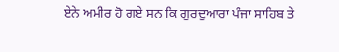ਏਨੇ ਅਮੀਰ ਹੋ ਗਏ ਸਨ ਕਿ ਗੁਰਦੁਆਰਾ ਪੰਜਾ ਸਾਹਿਬ ਤੇ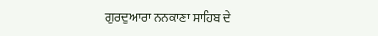ਗੁਰਦੁਆਰਾ ਨਨਕਾਣਾ ਸਾਹਿਬ ਦੇ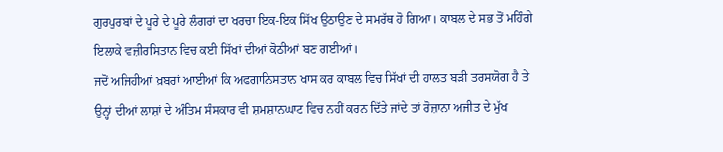ਗੁਰਪੁਰਬਾਂ ਦੇ ਪੂਰੇ ਦੇ ਪੂਰੇ ਲੰਗਰਾਂ ਦਾ ਖਰਚਾ ਇਕ-ਇਕ ਸਿੱਖ ਉਠਾਉਣ ਦੇ ਸਮਰੱਥ ਹੋ ਗਿਆ। ਕਾਬਲ ਦੇ ਸਭ ਤੋਂ ਮਹਿੰਗੇ ਇਲਾਕੇ ਵਜ਼ੀਰਸਿਤਾਨ ਵਿਚ ਕਈ ਸਿੱਖਾਂ ਦੀਆਂ ਕੋਠੀਆਂ ਬਣ ਗਈਆਂ।
ਜਦੋਂ ਅਜਿਹੀਆਂ ਖ਼ਬਰਾਂ ਆਈਆਂ ਕਿ ਅਫਗਾਨਿਸਤਾਨ ਖਾਸ ਕਰ ਕਾਬਲ ਵਿਚ ਸਿੱਖਾਂ ਦੀ ਹਾਲਤ ਬੜੀ ਤਰਸਯੋਗ ਹੈ ਤੇ ਉਨ੍ਹਾਂ ਦੀਆਂ ਲਾਸ਼ਾਂ ਦੇ ਅੰਤਿਮ ਸੰਸਕਾਰ ਵੀ ਸ਼ਮਸ਼ਾਨਘਾਟ ਵਿਚ ਨਹੀਂ ਕਰਨ ਦਿੱਤੇ ਜਾਂਦੇ ਤਾਂ ਰੋਜ਼ਾਨਾ ਅਜੀਤ ਦੇ ਮੁੱਖ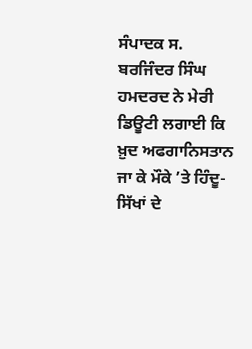ਸੰਪਾਦਕ ਸ. ਬਰਜਿੰਦਰ ਸਿੰਘ ਹਮਦਰਦ ਨੇ ਮੇਰੀ ਡਿਊਟੀ ਲਗਾਈ ਕਿ ਖ਼ੁਦ ਅਫਗਾਨਿਸਤਾਨ ਜਾ ਕੇ ਮੌਕੇ ’ਤੇ ਹਿੰਦੂ-ਸਿੱਖਾਂ ਦੇ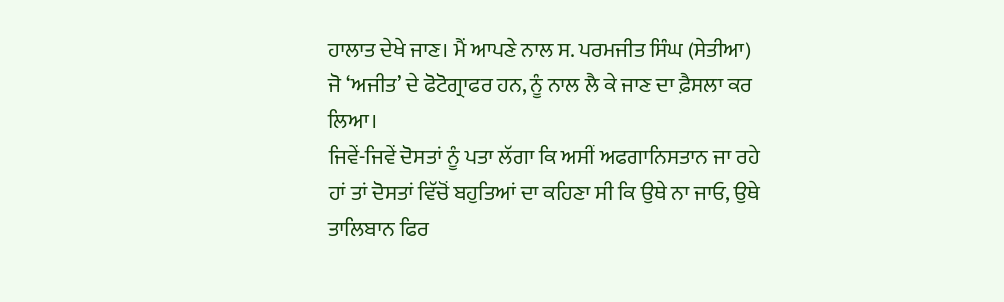ਹਾਲਾਤ ਦੇਖੇ ਜਾਣ। ਮੈਂ ਆਪਣੇ ਨਾਲ ਸ. ਪਰਮਜੀਤ ਸਿੰਘ (ਸੇਤੀਆ) ਜੋ ‘ਅਜੀਤ’ ਦੇ ਫੋਟੋਗ੍ਰਾਫਰ ਹਨ, ਨੂੰ ਨਾਲ ਲੈ ਕੇ ਜਾਣ ਦਾ ਫ਼ੈਸਲਾ ਕਰ ਲਿਆ।
ਜਿਵੇਂ-ਜਿਵੇਂ ਦੋਸਤਾਂ ਨੂੰ ਪਤਾ ਲੱਗਾ ਕਿ ਅਸੀਂ ਅਫਗਾਨਿਸਤਾਨ ਜਾ ਰਹੇ ਹਾਂ ਤਾਂ ਦੋਸਤਾਂ ਵਿੱਚੋਂ ਬਹੁਤਿਆਂ ਦਾ ਕਹਿਣਾ ਸੀ ਕਿ ਉਥੇ ਨਾ ਜਾਓ, ਉਥੇ ਤਾਲਿਬਾਨ ਫਿਰ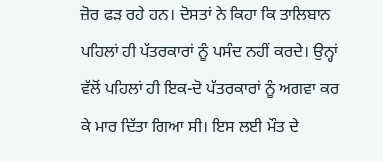ਜ਼ੋਰ ਫੜ ਰਹੇ ਹਨ। ਦੋਸਤਾਂ ਨੇ ਕਿਹਾ ਕਿ ਤਾਲਿਬਾਨ ਪਹਿਲਾਂ ਹੀ ਪੱਤਰਕਾਰਾਂ ਨੂੰ ਪਸੰਦ ਨਹੀਂ ਕਰਦੇ। ਉਨ੍ਹਾਂ ਵੱਲੋਂ ਪਹਿਲਾਂ ਹੀ ਇਕ-ਦੋ ਪੱਤਰਕਾਰਾਂ ਨੂੰ ਅਗਵਾ ਕਰ ਕੇ ਮਾਰ ਦਿੱਤਾ ਗਿਆ ਸੀ। ਇਸ ਲਈ ਮੌਤ ਦੇ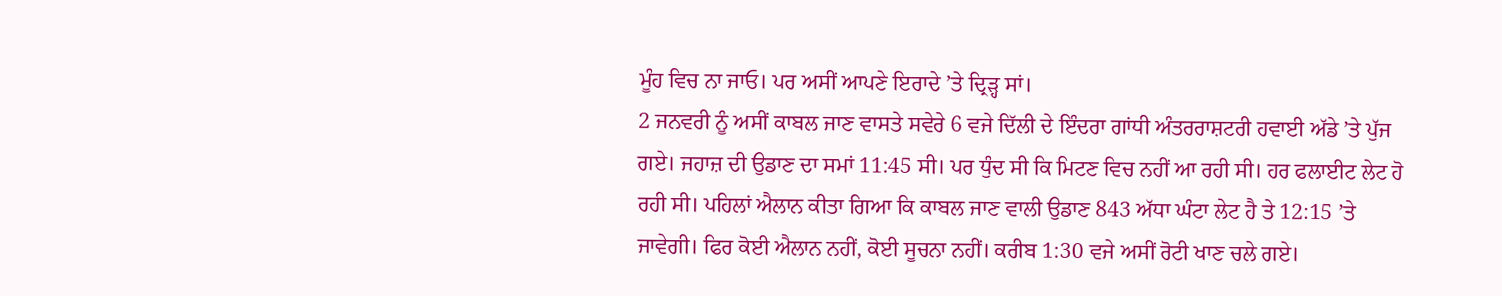ਮੂੰਹ ਵਿਚ ਨਾ ਜਾਓ। ਪਰ ਅਸੀਂ ਆਪਣੇ ਇਰਾਦੇ ’ਤੇ ਦ੍ਰਿੜ੍ਹ ਸਾਂ।
2 ਜਨਵਰੀ ਨੂੰ ਅਸੀਂ ਕਾਬਲ ਜਾਣ ਵਾਸਤੇ ਸਵੇਰੇ 6 ਵਜੇ ਦਿੱਲੀ ਦੇ ਇੰਦਰਾ ਗਾਂਧੀ ਅੰਤਰਰਾਸ਼ਟਰੀ ਹਵਾਈ ਅੱਡੇ ’ਤੇ ਪੁੱਜ ਗਏ। ਜਹਾਜ਼ ਦੀ ਉਡਾਣ ਦਾ ਸਮਾਂ 11:45 ਸੀ। ਪਰ ਧੁੰਦ ਸੀ ਕਿ ਮਿਟਣ ਵਿਚ ਨਹੀਂ ਆ ਰਹੀ ਸੀ। ਹਰ ਫਲਾਈਟ ਲੇਟ ਹੋ ਰਹੀ ਸੀ। ਪਹਿਲਾਂ ਐਲਾਨ ਕੀਤਾ ਗਿਆ ਕਿ ਕਾਬਲ ਜਾਣ ਵਾਲੀ ਉਡਾਣ 843 ਅੱਧਾ ਘੰਟਾ ਲੇਟ ਹੈ ਤੇ 12:15 ’ਤੇ ਜਾਵੇਗੀ। ਫਿਰ ਕੋਈ ਐਲਾਨ ਨਹੀਂ, ਕੋਈ ਸੂਚਨਾ ਨਹੀਂ। ਕਰੀਬ 1:30 ਵਜੇ ਅਸੀਂ ਰੋਟੀ ਖਾਣ ਚਲੇ ਗਏ।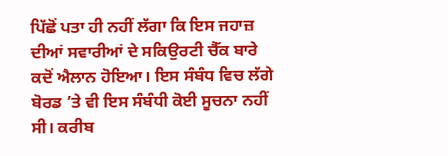ਪਿੱਛੋਂ ਪਤਾ ਹੀ ਨਹੀਂ ਲੱਗਾ ਕਿ ਇਸ ਜਹਾਜ਼ ਦੀਆਂ ਸਵਾਰੀਆਂ ਦੇ ਸਕਿਉਰਟੀ ਚੈੱਕ ਬਾਰੇ ਕਦੋਂ ਐਲਾਨ ਹੋਇਆ। ਇਸ ਸੰਬੰਧ ਵਿਚ ਲੱਗੇ ਬੋਰਡ ’ਤੇ ਵੀ ਇਸ ਸੰਬੰਧੀ ਕੋਈ ਸੂਚਨਾ ਨਹੀਂ ਸੀ। ਕਰੀਬ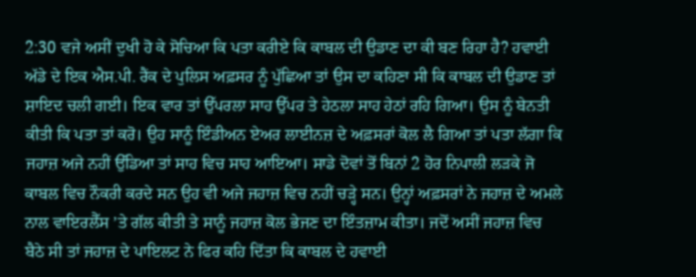2:30 ਵਜੇ ਅਸੀਂ ਦੁਖੀ ਹੋ ਕੇ ਸੋਚਿਆ ਕਿ ਪਤਾ ਕਰੀਏ ਕਿ ਕਾਬਲ ਦੀ ਉਡਾਣ ਦਾ ਕੀ ਬਣ ਰਿਹਾ ਹੈ? ਹਵਾਈ ਅੱਡੇ ਦੇ ਇਕ ਐਸ.ਪੀ. ਰੈਂਕ ਦੇ ਪੁਲਿਸ ਅਫ਼ਸਰ ਨੂੰ ਪੁੱਛਿਆ ਤਾਂ ਉਸ ਦਾ ਕਹਿਣਾ ਸੀ ਕਿ ਕਾਬਲ ਦੀ ਉਡਾਣ ਤਾਂ ਸ਼ਾਇਦ ਚਲੀ ਗਈ। ਇਕ ਵਾਰ ਤਾਂ ਉੱਪਰਲਾ ਸਾਹ ਉੱਪਰ ਤੇ ਹੇਠਲਾ ਸਾਹ ਹੇਠਾਂ ਰਹਿ ਗਿਆ। ਉਸ ਨੂੰ ਬੇਨਤੀ ਕੀਤੀ ਕਿ ਪਤਾ ਤਾਂ ਕਰੋ। ਉਹ ਸਾਨੂੰ ਇੰਡੀਅਨ ਏਅਰ ਲਾਈਨਜ਼ ਦੇ ਅਫ਼ਸਰਾਂ ਕੋਲ ਲੈ ਗਿਆ ਤਾਂ ਪਤਾ ਲੱਗਾ ਕਿ ਜਹਾਜ਼ ਅਜੇ ਨਹੀਂ ਉੱਡਿਆ ਤਾਂ ਸਾਹ ਵਿਚ ਸਾਹ ਆਇਆ। ਸਾਡੇ ਦੋਵਾਂ ਤੋਂ ਬਿਨਾਂ 2 ਹੋਰ ਨਿਪਾਲੀ ਲੜਕੇ ਜੋ ਕਾਬਲ ਵਿਚ ਨੌਕਰੀ ਕਰਦੇ ਸਨ ਉਹ ਵੀ ਅਜੇ ਜਹਾਜ਼ ਵਿਚ ਨਹੀਂ ਚੜ੍ਹੇ ਸਨ। ਉਨ੍ਹਾਂ ਅਫ਼ਸਰਾਂ ਨੇ ਜਹਾਜ਼ ਦੇ ਅਮਲੇ ਨਾਲ ਵਾਇਰਲੈੱਸ ’ਤੇ ਗੱਲ ਕੀਤੀ ਤੇ ਸਾਨੂੰ ਜਹਾਜ਼ ਕੋਲ ਭੇਜਣ ਦਾ ਇੰਤਜ਼ਾਮ ਕੀਤਾ। ਜਦੋਂ ਅਸੀਂ ਜਹਾਜ਼ ਵਿਚ ਬੈਠੇ ਸੀ ਤਾਂ ਜਹਾਜ਼ ਦੇ ਪਾਇਲਟ ਨੇ ਫਿਰ ਕਹਿ ਦਿੱਤਾ ਕਿ ਕਾਬਲ ਦੇ ਹਵਾਈ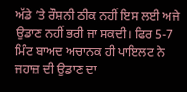ਅੱਡੇ ’ਤੇ ਰੌਸ਼ਨੀ ਠੀਕ ਨਹੀਂ ਇਸ ਲਈ ਅਜੇ ਉਡਾਣ ਨਹੀਂ ਭਰੀ ਜਾ ਸਕਦੀ। ਫਿਰ 5-7 ਮਿੰਟ ਬਾਅਦ ਅਚਾਨਕ ਹੀ ਪਾਇਲਟ ਨੇ ਜਹਾਜ਼ ਦੀ ਉਡਾਣ ਦਾ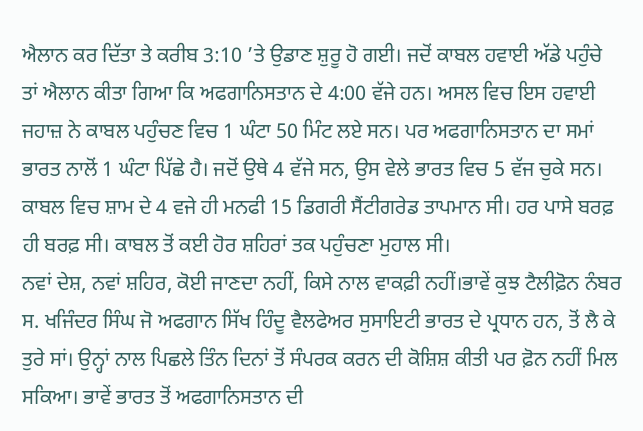ਐਲਾਨ ਕਰ ਦਿੱਤਾ ਤੇ ਕਰੀਬ 3:10 ’ਤੇ ਉਡਾਣ ਸ਼ੁਰੂ ਹੋ ਗਈ। ਜਦੋਂ ਕਾਬਲ ਹਵਾਈ ਅੱਡੇ ਪਹੁੰਚੇ ਤਾਂ ਐਲਾਨ ਕੀਤਾ ਗਿਆ ਕਿ ਅਫਗਾਨਿਸਤਾਨ ਦੇ 4:00 ਵੱਜੇ ਹਨ। ਅਸਲ ਵਿਚ ਇਸ ਹਵਾਈ ਜਹਾਜ਼ ਨੇ ਕਾਬਲ ਪਹੁੰਚਣ ਵਿਚ 1 ਘੰਟਾ 50 ਮਿੰਟ ਲਏ ਸਨ। ਪਰ ਅਫਗਾਨਿਸਤਾਨ ਦਾ ਸਮਾਂ ਭਾਰਤ ਨਾਲੋਂ 1 ਘੰਟਾ ਪਿੱਛੇ ਹੈ। ਜਦੋਂ ਉਥੇ 4 ਵੱਜੇ ਸਨ, ਉਸ ਵੇਲੇ ਭਾਰਤ ਵਿਚ 5 ਵੱਜ ਚੁਕੇ ਸਨ। ਕਾਬਲ ਵਿਚ ਸ਼ਾਮ ਦੇ 4 ਵਜੇ ਹੀ ਮਨਫੀ 15 ਡਿਗਰੀ ਸੈਂਟੀਗਰੇਡ ਤਾਪਮਾਨ ਸੀ। ਹਰ ਪਾਸੇ ਬਰਫ਼ ਹੀ ਬਰਫ਼ ਸੀ। ਕਾਬਲ ਤੋਂ ਕਈ ਹੋਰ ਸ਼ਹਿਰਾਂ ਤਕ ਪਹੁੰਚਣਾ ਮੁਹਾਲ ਸੀ।
ਨਵਾਂ ਦੇਸ਼, ਨਵਾਂ ਸ਼ਹਿਰ, ਕੋਈ ਜਾਣਦਾ ਨਹੀਂ, ਕਿਸੇ ਨਾਲ ਵਾਕਫ਼ੀ ਨਹੀਂ।ਭਾਵੇਂ ਕੁਝ ਟੈਲੀਫ਼ੋਨ ਨੰਬਰ ਸ. ਖਜਿੰਦਰ ਸਿੰਘ ਜੋ ਅਫਗਾਨ ਸਿੱਖ ਹਿੰਦੂ ਵੈਲਫੇਅਰ ਸੁਸਾਇਟੀ ਭਾਰਤ ਦੇ ਪ੍ਰਧਾਨ ਹਨ, ਤੋਂ ਲੈ ਕੇ ਤੁਰੇ ਸਾਂ। ਉਨ੍ਹਾਂ ਨਾਲ ਪਿਛਲੇ ਤਿੰਨ ਦਿਨਾਂ ਤੋਂ ਸੰਪਰਕ ਕਰਨ ਦੀ ਕੋਸ਼ਿਸ਼ ਕੀਤੀ ਪਰ ਫ਼ੋਨ ਨਹੀਂ ਮਿਲ ਸਕਿਆ। ਭਾਵੇਂ ਭਾਰਤ ਤੋਂ ਅਫਗਾਨਿਸਤਾਨ ਦੀ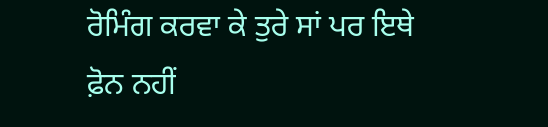ਰੋਮਿੰਗ ਕਰਵਾ ਕੇ ਤੁਰੇ ਸਾਂ ਪਰ ਇਥੇ ਫ਼ੋਨ ਨਹੀਂ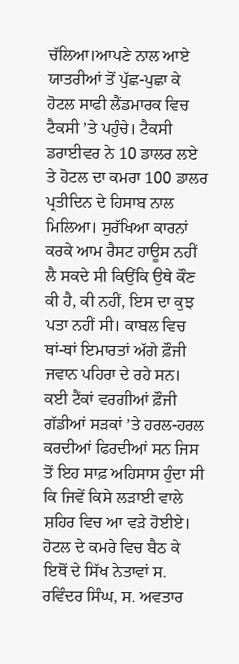ਚੱਲਿਆ।ਆਪਣੇ ਨਾਲ ਆਏ ਯਾਤਰੀਆਂ ਤੋਂ ਪੁੱਛ-ਪੁਛਾ ਕੇ ਹੋਟਲ ਸਾਫੀ ਲੈਂਡਮਾਰਕ ਵਿਚ ਟੈਕਸੀ ’ਤੇ ਪਹੁੰਚੇ। ਟੈਕਸੀ ਡਰਾਈਵਰ ਨੇ 10 ਡਾਲਰ ਲਏ ਤੇ ਹੋਟਲ ਦਾ ਕਮਰਾ 100 ਡਾਲਰ ਪ੍ਰਤੀਦਿਨ ਦੇ ਹਿਸਾਬ ਨਾਲ ਮਿਲਿਆ। ਸੁਰੱਖਿਆ ਕਾਰਨਾਂ ਕਰਕੇ ਆਮ ਰੈਸਟ ਹਾਊਸ ਨਹੀਂ ਲੈ ਸਕਦੇ ਸੀ ਕਿਉਂਕਿ ਉਥੇ ਕੌਣ ਕੀ ਹੈ, ਕੀ ਨਹੀਂ, ਇਸ ਦਾ ਕੁਝ ਪਤਾ ਨਹੀਂ ਸੀ। ਕਾਬਲ ਵਿਚ ਥਾਂ-ਥਾਂ ਇਮਾਰਤਾਂ ਅੱਗੇ ਫ਼ੌਜੀ ਜਵਾਨ ਪਹਿਰਾ ਦੇ ਰਹੇ ਸਨ। ਕਈ ਟੈਂਕਾਂ ਵਰਗੀਆਂ ਫ਼ੌਜੀ ਗੱਡੀਆਂ ਸੜਕਾਂ ’ਤੇ ਹਰਲ-ਹਰਲ ਕਰਦੀਆਂ ਫਿਰਦੀਆਂ ਸਨ ਜਿਸ ਤੋਂ ਇਹ ਸਾਫ਼ ਅਹਿਸਾਸ ਹੁੰਦਾ ਸੀ ਕਿ ਜਿਵੇਂ ਕਿਸੇ ਲੜਾਈ ਵਾਲੇ ਸ਼ਹਿਰ ਵਿਚ ਆ ਵੜੇ ਹੋਈਏ। ਹੋਟਲ ਦੇ ਕਮਰੇ ਵਿਚ ਬੈਠ ਕੇ ਇਥੋਂ ਦੇ ਸਿੱਖ ਨੇਤਾਵਾਂ ਸ. ਰਵਿੰਦਰ ਸਿੰਘ, ਸ. ਅਵਤਾਰ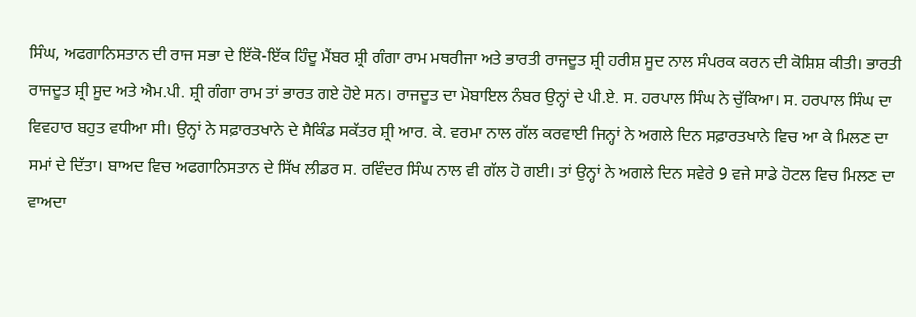ਸਿੰਘ, ਅਫਗਾਨਿਸਤਾਨ ਦੀ ਰਾਜ ਸਭਾ ਦੇ ਇੱਕੋ-ਇੱਕ ਹਿੰਦੂ ਮੈਂਬਰ ਸ਼੍ਰੀ ਗੰਗਾ ਰਾਮ ਮਥਰੀਜਾ ਅਤੇ ਭਾਰਤੀ ਰਾਜਦੂਤ ਸ਼੍ਰੀ ਹਰੀਸ਼ ਸੂਦ ਨਾਲ ਸੰਪਰਕ ਕਰਨ ਦੀ ਕੋਸ਼ਿਸ਼ ਕੀਤੀ। ਭਾਰਤੀ ਰਾਜਦੂਤ ਸ਼੍ਰੀ ਸੂਦ ਅਤੇ ਐਮ.ਪੀ. ਸ਼੍ਰੀ ਗੰਗਾ ਰਾਮ ਤਾਂ ਭਾਰਤ ਗਏ ਹੋਏ ਸਨ। ਰਾਜਦੂਤ ਦਾ ਮੋਬਾਇਲ ਨੰਬਰ ਉਨ੍ਹਾਂ ਦੇ ਪੀ.ਏ. ਸ. ਹਰਪਾਲ ਸਿੰਘ ਨੇ ਚੁੱਕਿਆ। ਸ. ਹਰਪਾਲ ਸਿੰਘ ਦਾ ਵਿਵਹਾਰ ਬਹੁਤ ਵਧੀਆ ਸੀ। ਉਨ੍ਹਾਂ ਨੇ ਸਫ਼ਾਰਤਖਾਨੇ ਦੇ ਸੈਕਿੰਡ ਸਕੱਤਰ ਸ਼੍ਰੀ ਆਰ. ਕੇ. ਵਰਮਾ ਨਾਲ ਗੱਲ ਕਰਵਾਈ ਜਿਨ੍ਹਾਂ ਨੇ ਅਗਲੇ ਦਿਨ ਸਫ਼ਾਰਤਖਾਨੇ ਵਿਚ ਆ ਕੇ ਮਿਲਣ ਦਾ ਸਮਾਂ ਦੇ ਦਿੱਤਾ। ਬਾਅਦ ਵਿਚ ਅਫਗਾਨਿਸਤਾਨ ਦੇ ਸਿੱਖ ਲੀਡਰ ਸ. ਰਵਿੰਦਰ ਸਿੰਘ ਨਾਲ ਵੀ ਗੱਲ ਹੋ ਗਈ। ਤਾਂ ਉਨ੍ਹਾਂ ਨੇ ਅਗਲੇ ਦਿਨ ਸਵੇਰੇ 9 ਵਜੇ ਸਾਡੇ ਹੋਟਲ ਵਿਚ ਮਿਲਣ ਦਾ ਵਾਅਦਾ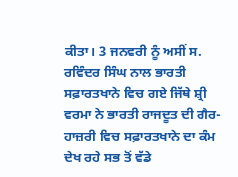ਕੀਤਾ। 3 ਜਨਵਰੀ ਨੂੰ ਅਸੀਂ ਸ. ਰਵਿੰਦਰ ਸਿੰਘ ਨਾਲ ਭਾਰਤੀ ਸਫ਼ਾਰਤਖਾਨੇ ਵਿਚ ਗਏ ਜਿੱਥੇ ਸ਼੍ਰੀ ਵਰਮਾ ਨੇ ਭਾਰਤੀ ਰਾਜਦੂਤ ਦੀ ਗੈਰ- ਹਾਜ਼ਰੀ ਵਿਚ ਸਫ਼ਾਰਤਖਾਨੇ ਦਾ ਕੰਮ ਦੇਖ ਰਹੇ ਸਭ ਤੋਂ ਵੱਡੇ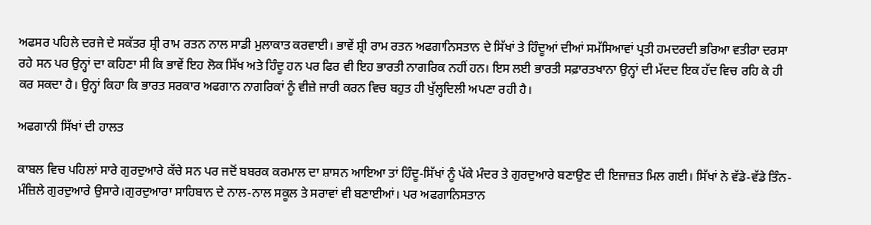ਅਫਸਰ ਪਹਿਲੇ ਦਰਜੇ ਦੇ ਸਕੱਤਰ ਸ਼੍ਰੀ ਰਾਮ ਰਤਨ ਨਾਲ ਸਾਡੀ ਮੁਲਾਕਾਤ ਕਰਵਾਈ। ਭਾਵੇਂ ਸ਼੍ਰੀ ਰਾਮ ਰਤਨ ਅਫਗਾਨਿਸਤਾਨ ਦੇ ਸਿੱਖਾਂ ਤੇ ਹਿੰਦੂਆਂ ਦੀਆਂ ਸਮੱਸਿਆਵਾਂ ਪ੍ਰਤੀ ਹਮਦਰਦੀ ਭਰਿਆ ਵਤੀਰਾ ਦਰਸਾ ਰਹੇ ਸਨ ਪਰ ਉਨ੍ਹਾਂ ਦਾ ਕਹਿਣਾ ਸੀ ਕਿ ਭਾਵੇਂ ਇਹ ਲੋਕ ਸਿੱਖ ਅਤੇ ਹਿੰਦੂ ਹਨ ਪਰ ਫਿਰ ਵੀ ਇਹ ਭਾਰਤੀ ਨਾਗਰਿਕ ਨਹੀਂ ਹਨ। ਇਸ ਲਈ ਭਾਰਤੀ ਸਫ਼ਾਰਤਖਾਨਾ ਉਨ੍ਹਾਂ ਦੀ ਮੱਦਦ ਇਕ ਹੱਦ ਵਿਚ ਰਹਿ ਕੇ ਹੀ ਕਰ ਸਕਦਾ ਹੈ। ਉਨ੍ਹਾਂ ਕਿਹਾ ਕਿ ਭਾਰਤ ਸਰਕਾਰ ਅਫਗਾਨ ਨਾਗਰਿਕਾਂ ਨੂੰ ਵੀਜ਼ੇ ਜਾਰੀ ਕਰਨ ਵਿਚ ਬਹੁਤ ਹੀ ਖੁੱਲ੍ਹਦਿਲੀ ਅਪਣਾ ਰਹੀ ਹੈ।

ਅਫਗਾਨੀ ਸਿੱਖਾਂ ਦੀ ਹਾਲਤ

ਕਾਬਲ ਵਿਚ ਪਹਿਲਾਂ ਸਾਰੇ ਗੁਰਦੁਆਰੇ ਕੱਚੇ ਸਨ ਪਰ ਜਦੋਂ ਬਬਰਕ ਕਰਮਾਲ ਦਾ ਸ਼ਾਸਨ ਆਇਆ ਤਾਂ ਹਿੰਦੂ-ਸਿੱਖਾਂ ਨੂੰ ਪੱਕੇ ਮੰਦਰ ਤੇ ਗੁਰਦੁਆਰੇ ਬਣਾਉਣ ਦੀ ਇਜਾਜ਼ਤ ਮਿਲ ਗਈ। ਸਿੱਖਾਂ ਨੇ ਵੱਡੇ-ਵੱਡੇ ਤਿੰਨ-ਮੰਜ਼ਿਲੇ ਗੁਰਦੁਆਰੇ ਉਸਾਰੇ।ਗੁਰਦੁਆਰਾ ਸਾਹਿਬਾਨ ਦੇ ਨਾਲ-ਨਾਲ ਸਕੂਲ ਤੇ ਸਰਾਵਾਂ ਵੀ ਬਣਾਈਆਂ। ਪਰ ਅਫਗਾਨਿਸਤਾਨ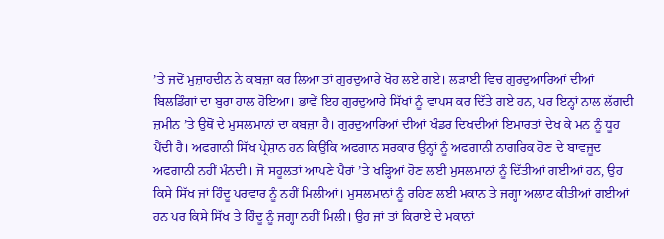’ਤੇ ਜਦੋਂ ਮੁਜ਼ਾਹਦੀਨ ਨੇ ਕਬਜ਼ਾ ਕਰ ਲਿਆ ਤਾਂ ਗੁਰਦੁਆਰੇ ਖੋਹ ਲਏ ਗਏ। ਲੜਾਈ ਵਿਚ ਗੁਰਦੁਆਰਿਆਂ ਦੀਆਂ ਬਿਲਡਿੰਗਾਂ ਦਾ ਬੁਰਾ ਹਾਲ ਹੋਇਆ। ਭਾਵੇਂ ਇਹ ਗੁਰਦੁਆਰੇ ਸਿੱਖਾਂ ਨੂੰ ਵਾਪਸ ਕਰ ਦਿੱਤੇ ਗਏ ਹਨ, ਪਰ ਇਨ੍ਹਾਂ ਨਾਲ ਲੱਗਦੀ ਜ਼ਮੀਨ ’ਤੇ ਉਥੋਂ ਦੇ ਮੁਸਲਮਾਨਾਂ ਦਾ ਕਬਜ਼ਾ ਹੈ। ਗੁਰਦੁਆਰਿਆਂ ਦੀਆਂ ਖੰਡਰ ਦਿਖਦੀਆਂ ਇਮਾਰਤਾਂ ਦੇਖ ਕੇ ਮਨ ਨੂੰ ਧੂਹ ਪੈਂਦੀ ਹੈ। ਅਫਗਾਨੀ ਸਿੱਖ ਪ੍ਰੇਸ਼ਾਨ ਹਨ ਕਿਉਂਕਿ ਅਫਗਾਨ ਸਰਕਾਰ ਉਨ੍ਹਾਂ ਨੂੰ ਅਫਗਾਨੀ ਨਾਗਰਿਕ ਹੋਣ ਦੇ ਬਾਵਜੂਦ ਅਫਗਾਨੀ ਨਹੀਂ ਮੰਨਦੀ। ਜੋ ਸਹੂਲਤਾਂ ਆਪਣੇ ਪੈਰਾਂ ’ਤੇ ਖੜ੍ਹਿਆਂ ਹੋਣ ਲਈ ਮੁਸਲਮਾਨਾਂ ਨੂੰ ਦਿੱਤੀਆਂ ਗਈਆਂ ਹਨ, ਉਹ ਕਿਸੇ ਸਿੱਖ ਜਾਂ ਹਿੰਦੂ ਪਰਵਾਰ ਨੂੰ ਨਹੀਂ ਮਿਲੀਆਂ। ਮੁਸਲਮਾਨਾਂ ਨੂੰ ਰਹਿਣ ਲਈ ਮਕਾਨ ਤੇ ਜਗ੍ਹਾ ਅਲਾਟ ਕੀਤੀਆਂ ਗਈਆਂ ਹਨ ਪਰ ਕਿਸੇ ਸਿੱਖ ਤੇ ਹਿੰਦੂ ਨੂੰ ਜਗ੍ਹਾ ਨਹੀਂ ਮਿਲੀ। ਉਹ ਜਾਂ ਤਾਂ ਕਿਰਾਏ ਦੇ ਮਕਾਨਾਂ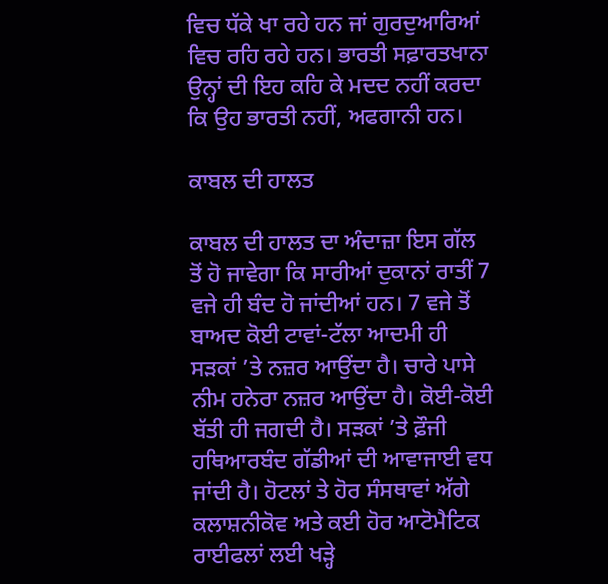ਵਿਚ ਧੱਕੇ ਖਾ ਰਹੇ ਹਨ ਜਾਂ ਗੁਰਦੁਆਰਿਆਂ ਵਿਚ ਰਹਿ ਰਹੇ ਹਨ। ਭਾਰਤੀ ਸਫ਼ਾਰਤਖਾਨਾ ਉਨ੍ਹਾਂ ਦੀ ਇਹ ਕਹਿ ਕੇ ਮਦਦ ਨਹੀਂ ਕਰਦਾ ਕਿ ਉਹ ਭਾਰਤੀ ਨਹੀਂ, ਅਫਗਾਨੀ ਹਨ।

ਕਾਬਲ ਦੀ ਹਾਲਤ

ਕਾਬਲ ਦੀ ਹਾਲਤ ਦਾ ਅੰਦਾਜ਼ਾ ਇਸ ਗੱਲ ਤੋਂ ਹੋ ਜਾਵੇਗਾ ਕਿ ਸਾਰੀਆਂ ਦੁਕਾਨਾਂ ਰਾਤੀਂ 7 ਵਜੇ ਹੀ ਬੰਦ ਹੋ ਜਾਂਦੀਆਂ ਹਨ। 7 ਵਜੇ ਤੋਂ ਬਾਅਦ ਕੋਈ ਟਾਵਾਂ-ਟੱਲਾ ਆਦਮੀ ਹੀ ਸੜਕਾਂ ’ਤੇ ਨਜ਼ਰ ਆਉਂਦਾ ਹੈ। ਚਾਰੇ ਪਾਸੇ ਨੀਮ ਹਨੇਰਾ ਨਜ਼ਰ ਆਉਂਦਾ ਹੈ। ਕੋਈ-ਕੋਈ ਬੱਤੀ ਹੀ ਜਗਦੀ ਹੈ। ਸੜਕਾਂ ’ਤੇ ਫ਼ੌਜੀ ਹਥਿਆਰਬੰਦ ਗੱਡੀਆਂ ਦੀ ਆਵਾਜਾਈ ਵਧ ਜਾਂਦੀ ਹੈ। ਹੋਟਲਾਂ ਤੇ ਹੋਰ ਸੰਸਥਾਵਾਂ ਅੱਗੇ ਕਲਾਸ਼ਨੀਕੋਵ ਅਤੇ ਕਈ ਹੋਰ ਆਟੋਮੈਟਿਕ ਰਾਈਫਲਾਂ ਲਈ ਖੜ੍ਹੇ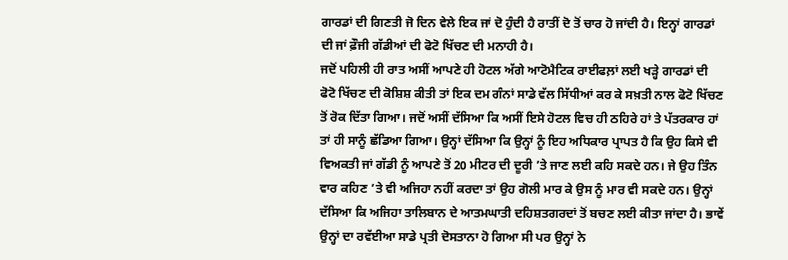ਗਾਰਡਾਂ ਦੀ ਗਿਣਤੀ ਜੋ ਦਿਨ ਵੇਲੇ ਇਕ ਜਾਂ ਦੋ ਹੁੰਦੀ ਹੈ ਰਾਤੀਂ ਦੋ ਤੋਂ ਚਾਰ ਹੋ ਜਾਂਦੀ ਹੈ। ਇਨ੍ਹਾਂ ਗਾਰਡਾਂ ਦੀ ਜਾਂ ਫ਼ੌਜੀ ਗੱਡੀਆਂ ਦੀ ਫੋਟੋ ਖਿੱਚਣ ਦੀ ਮਨਾਹੀ ਹੈ।
ਜਦੋਂ ਪਹਿਲੀ ਹੀ ਰਾਤ ਅਸੀਂ ਆਪਣੇ ਹੀ ਹੋਟਲ ਅੱਗੇ ਆਟੋਮੈਟਿਕ ਰਾਈਫਲ਼ਾਂ ਲਈ ਖੜ੍ਹੇ ਗਾਰਡਾਂ ਦੀ ਫੋਟੋ ਖਿੱਚਣ ਦੀ ਕੋਸ਼ਿਸ਼ ਕੀਤੀ ਤਾਂ ਇਕ ਦਮ ਗੰਨਾਂ ਸਾਡੇ ਵੱਲ ਸਿੱਧੀਆਂ ਕਰ ਕੇ ਸਖ਼ਤੀ ਨਾਲ ਫੋਟੋ ਖਿੱਚਣ ਤੋਂ ਰੋਕ ਦਿੱਤਾ ਗਿਆ। ਜਦੋਂ ਅਸੀਂ ਦੱਸਿਆ ਕਿ ਅਸੀਂ ਇਸੇ ਹੋਟਲ ਵਿਚ ਹੀ ਠਹਿਰੇ ਹਾਂ ਤੇ ਪੱਤਰਕਾਰ ਹਾਂ ਤਾਂ ਹੀ ਸਾਨੂੰ ਛੱਡਿਆ ਗਿਆ। ਉਨ੍ਹਾਂ ਦੱਸਿਆ ਕਿ ਉਨ੍ਹਾਂ ਨੂੰ ਇਹ ਅਧਿਕਾਰ ਪ੍ਰਾਪਤ ਹੈ ਕਿ ਉਹ ਕਿਸੇ ਵੀ ਵਿਅਕਤੀ ਜਾਂ ਗੱਡੀ ਨੂੰ ਆਪਣੇ ਤੋਂ 20 ਮੀਟਰ ਦੀ ਦੂਰੀ ’ਤੇ ਜਾਣ ਲਈ ਕਹਿ ਸਕਦੇ ਹਨ। ਜੇ ਉਹ ਤਿੰਨ ਵਾਰ ਕਹਿਣ ’ਤੇ ਵੀ ਅਜਿਹਾ ਨਹੀਂ ਕਰਦਾ ਤਾਂ ਉਹ ਗੋਲੀ ਮਾਰ ਕੇ ਉਸ ਨੂੰ ਮਾਰ ਵੀ ਸਕਦੇ ਹਨ। ਉਨ੍ਹਾਂ ਦੱਸਿਆ ਕਿ ਅਜਿਹਾ ਤਾਲਿਬਾਨ ਦੇ ਆਤਮਘਾਤੀ ਦਹਿਸ਼ਤਗਰਦਾਂ ਤੋਂ ਬਚਣ ਲਈ ਕੀਤਾ ਜਾਂਦਾ ਹੈ। ਭਾਵੇਂ ਉਨ੍ਹਾਂ ਦਾ ਰਵੱਈਆ ਸਾਡੇ ਪ੍ਰਤੀ ਦੋਸਤਾਨਾ ਹੋ ਗਿਆ ਸੀ ਪਰ ਉਨ੍ਹਾਂ ਨੇ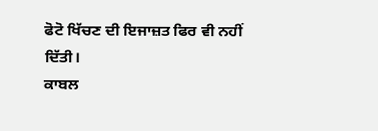ਫੋਟੋ ਖਿੱਚਣ ਦੀ ਇਜਾਜ਼ਤ ਫਿਰ ਵੀ ਨਹੀਂ ਦਿੱਤੀ।
ਕਾਬਲ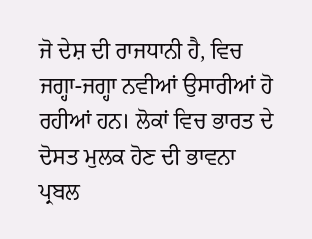ਜੋ ਦੇਸ਼ ਦੀ ਰਾਜਧਾਨੀ ਹੈ, ਵਿਚ ਜਗ੍ਹਾ-ਜਗ੍ਹਾ ਨਵੀਆਂ ਉਸਾਰੀਆਂ ਹੋ ਰਹੀਆਂ ਹਨ। ਲੋਕਾਂ ਵਿਚ ਭਾਰਤ ਦੇ ਦੋਸਤ ਮੁਲਕ ਹੋਣ ਦੀ ਭਾਵਨਾ ਪ੍ਰਬਲ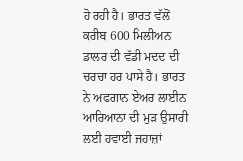ਹੋ ਰਹੀ ਹੈ। ਭਾਰਤ ਵੱਲੋਂ ਕਰੀਬ 600 ਮਿਲੀਅਨ ਡਾਲਰ ਦੀ ਵੱਡੀ ਮਦਦ ਦੀ ਚਰਚਾ ਹਰ ਪਾਸੇ ਹੈ। ਭਾਰਤ ਨੇ ਅਫਗਾਨ ਏਅਰ ਲਾਈਨ ਆਰਿਆਨਾ ਦੀ ਮੁੜ ਉਸਾਰੀ ਲਈ ਹਵਾਈ ਜਹਾਜ਼ਾਂ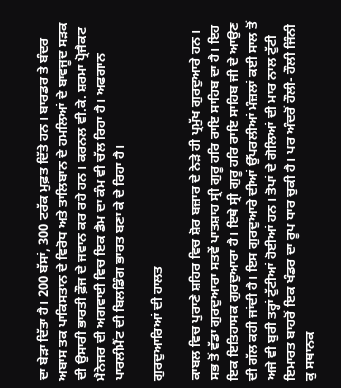ਦਾ ਬੇੜਾ ਦਿੱਤਾ ਹੈ। 200 ਬੱਸਾਂ, 300 ਟਰੱਕ ਮੁਫ਼ਤ ਦਿੱਤੇ ਹਨ। ਬਾਰਡਰ ਤੇ ਬੰਦਰ ਅਬਾਸ ਤਕ ਪਾਕਿਸਤਾਨ ਦੇ ਵਿਰੋਧ ਅਤੇ ਤਾਲਿਬਾਨ ਦੇ ਹਮਲਿਆਂ ਦੇ ਬਾਵਜੂਦ ਸੜਕ ਦੀ ਉਸਾਰੀ ਭਾਰਤੀ ਫ਼ੌਜ ਦੇ ਜਵਾਨ ਕਰ ਰਹੇ ਹਨ। ਕਰਨਲ ਵੀ.ਕੇ. ਸ਼ਰਮਾ ਪ੍ਰੋਜੈਕਟ ਮੈਨੇਜਰ ਦੀ ਅਗਵਾਈ ਵਿਚ ਇਕ ਡੈਮ ਦਾ ਕੰਮ ਵੀ ਚੱਲ ਰਿਹਾ ਹੈ। ਅਫਗਾਨ ਪਾਰਲੀਮੈਂਟ ਦੀ ਬਿਲਡਿੰਗ ਭਾਰਤ ਬਣਾ ਕੇ ਦੇ ਰਿਹਾ ਹੈ।

ਗੁਰਦੁਆਰਿਆਂ ਦੀ ਹਾਲਤ

ਕਾਬਲ ਵਿਚ ਪੁਰਾਣੇ ਸ਼ਹਿਰ ਵਿਚ ਸ਼ੋਰ ਬਜ਼ਾਰ ਦੇ ਨੇੜੇ ਹੀ ਪ੍ਰਮੁੱਖ ਗੁਰਦੁਆਰੇ ਹਨ। ਸਭ ਤੋਂ ਵੱਡਾ ਗੁਰਦੁਆਰਾ ਸਤਵੇਂ ਪਾਤਸ਼ਾਹ ਸ੍ਰੀ ਗੁਰੂ ਹਰਿ ਰਾਇ ਸਾਹਿਬ ਦਾ ਹੈ। ਇਹ ਇਕ ਇਤਿਹਾਸਕ ਗੁਰਦੁਆਰਾ ਹੈ। ਇਥੇ ਸ੍ਰੀ ਗੁਰੂ ਹਰਿ ਰਾਇ ਸਾਹਿਬ ਜੀ ਦੇ ਆਉਣ ਦੀ ਗੱਲ ਕਹੀ ਜਾਂਦੀ ਹੈ। ਇਸ ਗੁਰਦੁਆਰੇ ਦੀਆਂ ਉੱਪਰਲੀਆਂ ਮੰਜ਼ਲਾਂ ਕਈ ਸਾਲ ਤੋਂ ਅਜੇ ਵੀ ਬੁਰੀ ਤਰ੍ਹਾਂ ਟੁੱਟੀਆਂ ਹੋਈਆਂ ਹਨ। ਤੋਪਾਂ ਦੇ ਗੋਲਿਆਂ ਦੀ ਮਾਰ ਨਾਲ ਟੁੱਟੀ ਇਮਾਰਤ ਬਾਹਰੋਂ ਇਕ ਖੰਡਰ ਦਾ ਰੂਪ ਧਾਰ ਚੁਕੀ ਹੈ। ਪਰ ਅੰਦਰੋਂ ਹੌਲੀ- ਹੌਲੀ ਜਿੰਨੀ ਕੁ ਸਥਾਨਕ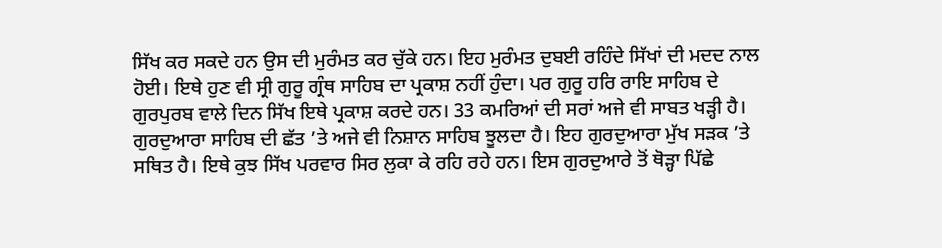ਸਿੱਖ ਕਰ ਸਕਦੇ ਹਨ ਉਸ ਦੀ ਮੁਰੰਮਤ ਕਰ ਚੁੱਕੇ ਹਨ। ਇਹ ਮੁਰੰਮਤ ਦੁਬਈ ਰਹਿੰਦੇ ਸਿੱਖਾਂ ਦੀ ਮਦਦ ਨਾਲ ਹੋਈ। ਇਥੇ ਹੁਣ ਵੀ ਸ੍ਰੀ ਗੁਰੂ ਗ੍ਰੰਥ ਸਾਹਿਬ ਦਾ ਪ੍ਰਕਾਸ਼ ਨਹੀਂ ਹੁੰਦਾ। ਪਰ ਗੁਰੂ ਹਰਿ ਰਾਇ ਸਾਹਿਬ ਦੇ ਗੁਰਪੁਰਬ ਵਾਲੇ ਦਿਨ ਸਿੱਖ ਇਥੇ ਪ੍ਰਕਾਸ਼ ਕਰਦੇ ਹਨ। 33 ਕਮਰਿਆਂ ਦੀ ਸਰਾਂ ਅਜੇ ਵੀ ਸਾਬਤ ਖੜ੍ਹੀ ਹੈ। ਗੁਰਦੁਆਰਾ ਸਾਹਿਬ ਦੀ ਛੱਤ ’ਤੇ ਅਜੇ ਵੀ ਨਿਸ਼ਾਨ ਸਾਹਿਬ ਝੂਲਦਾ ਹੈ। ਇਹ ਗੁਰਦੁਆਰਾ ਮੁੱਖ ਸੜਕ ’ਤੇ ਸਥਿਤ ਹੈ। ਇਥੇ ਕੁਝ ਸਿੱਖ ਪਰਵਾਰ ਸਿਰ ਲੁਕਾ ਕੇ ਰਹਿ ਰਹੇ ਹਨ। ਇਸ ਗੁਰਦੁਆਰੇ ਤੋਂ ਥੋੜ੍ਹਾ ਪਿੱਛੇ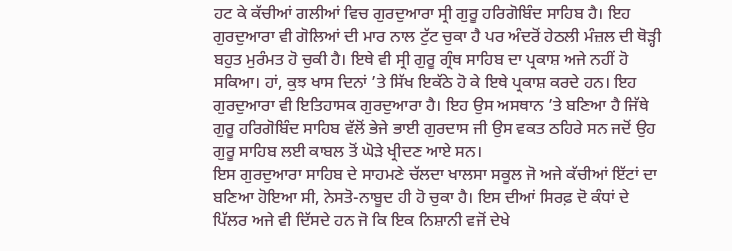ਹਟ ਕੇ ਕੱਚੀਆਂ ਗਲੀਆਂ ਵਿਚ ਗੁਰਦੁਆਰਾ ਸ੍ਰੀ ਗੁਰੂ ਹਰਿਗੋਬਿੰਦ ਸਾਹਿਬ ਹੈ। ਇਹ ਗੁਰਦੁਆਰਾ ਵੀ ਗੋਲਿਆਂ ਦੀ ਮਾਰ ਨਾਲ ਟੁੱਟ ਚੁਕਾ ਹੈ ਪਰ ਅੰਦਰੋਂ ਹੇਠਲੀ ਮੰਜ਼ਲ ਦੀ ਥੋੜ੍ਹੀ ਬਹੁਤ ਮੁਰੰਮਤ ਹੋ ਚੁਕੀ ਹੈ। ਇਥੇ ਵੀ ਸ੍ਰੀ ਗੁਰੂ ਗ੍ਰੰਥ ਸਾਹਿਬ ਦਾ ਪ੍ਰਕਾਸ਼ ਅਜੇ ਨਹੀਂ ਹੋ ਸਕਿਆ। ਹਾਂ, ਕੁਝ ਖਾਸ ਦਿਨਾਂ ’ਤੇ ਸਿੱਖ ਇਕੱਠੇ ਹੋ ਕੇ ਇਥੇ ਪ੍ਰਕਾਸ਼ ਕਰਦੇ ਹਨ। ਇਹ ਗੁਰਦੁਆਰਾ ਵੀ ਇਤਿਹਾਸਕ ਗੁਰਦੁਆਰਾ ਹੈ। ਇਹ ਉਸ ਅਸਥਾਨ ’ਤੇ ਬਣਿਆ ਹੈ ਜਿੱਥੇ ਗੁਰੂ ਹਰਿਗੋਬਿੰਦ ਸਾਹਿਬ ਵੱਲੋਂ ਭੇਜੇ ਭਾਈ ਗੁਰਦਾਸ ਜੀ ਉਸ ਵਕਤ ਠਹਿਰੇ ਸਨ ਜਦੋਂ ਉਹ ਗੁਰੂ ਸਾਹਿਬ ਲਈ ਕਾਬਲ ਤੋਂ ਘੋੜੇ ਖ੍ਰੀਦਣ ਆਏ ਸਨ।
ਇਸ ਗੁਰਦੁਆਰਾ ਸਾਹਿਬ ਦੇ ਸਾਹਮਣੇ ਚੱਲਦਾ ਖਾਲਸਾ ਸਕੂਲ ਜੋ ਅਜੇ ਕੱਚੀਆਂ ਇੱਟਾਂ ਦਾ ਬਣਿਆ ਹੋਇਆ ਸੀ, ਨੇਸਤੋ-ਨਾਬੂਦ ਹੀ ਹੋ ਚੁਕਾ ਹੈ। ਇਸ ਦੀਆਂ ਸਿਰਫ਼ ਦੋ ਕੰਧਾਂ ਦੇ ਪਿੱਲਰ ਅਜੇ ਵੀ ਦਿੱਸਦੇ ਹਨ ਜੋ ਕਿ ਇਕ ਨਿਸ਼ਾਨੀ ਵਜੋਂ ਦੇਖੇ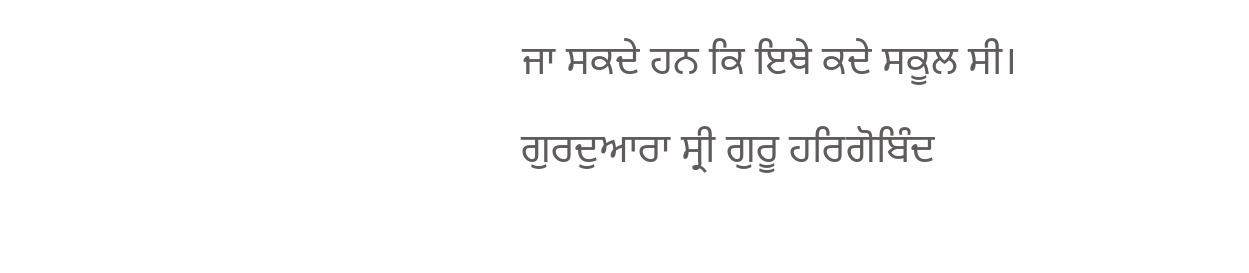ਜਾ ਸਕਦੇ ਹਨ ਕਿ ਇਥੇ ਕਦੇ ਸਕੂਲ ਸੀ। ਗੁਰਦੁਆਰਾ ਸ੍ਰੀ ਗੁਰੂ ਹਰਿਗੋਬਿੰਦ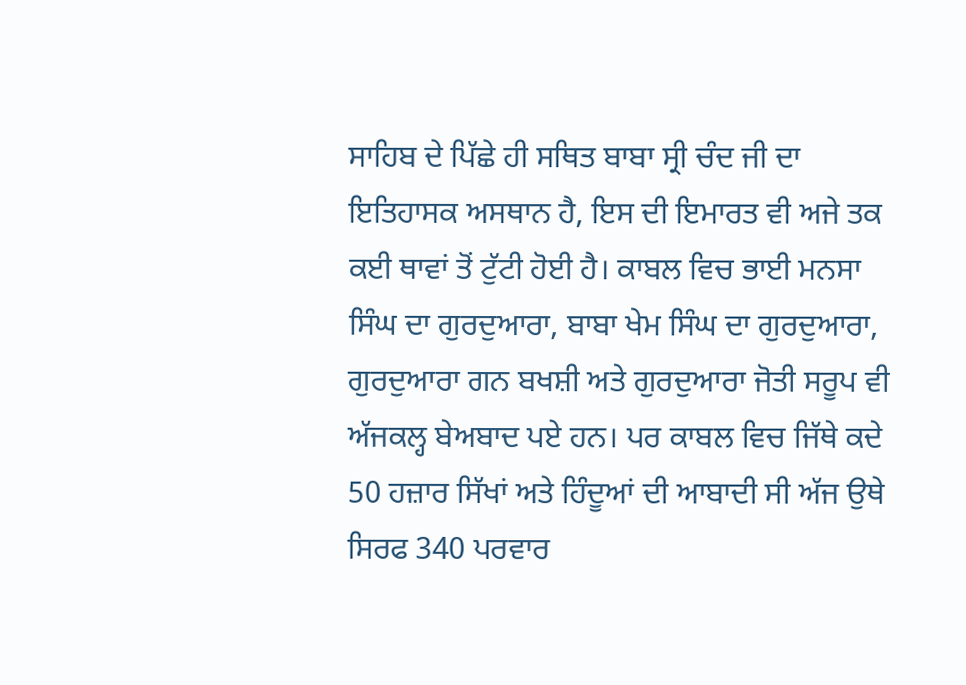ਸਾਹਿਬ ਦੇ ਪਿੱਛੇ ਹੀ ਸਥਿਤ ਬਾਬਾ ਸ੍ਰੀ ਚੰਦ ਜੀ ਦਾ ਇਤਿਹਾਸਕ ਅਸਥਾਨ ਹੈ, ਇਸ ਦੀ ਇਮਾਰਤ ਵੀ ਅਜੇ ਤਕ ਕਈ ਥਾਵਾਂ ਤੋਂ ਟੁੱਟੀ ਹੋਈ ਹੈ। ਕਾਬਲ ਵਿਚ ਭਾਈ ਮਨਸਾ ਸਿੰਘ ਦਾ ਗੁਰਦੁਆਰਾ, ਬਾਬਾ ਖੇਮ ਸਿੰਘ ਦਾ ਗੁਰਦੁਆਰਾ, ਗੁਰਦੁਆਰਾ ਗਨ ਬਖਸ਼ੀ ਅਤੇ ਗੁਰਦੁਆਰਾ ਜੋਤੀ ਸਰੂਪ ਵੀ ਅੱਜਕਲ੍ਹ ਬੇਅਬਾਦ ਪਏ ਹਨ। ਪਰ ਕਾਬਲ ਵਿਚ ਜਿੱਥੇ ਕਦੇ 50 ਹਜ਼ਾਰ ਸਿੱਖਾਂ ਅਤੇ ਹਿੰਦੂਆਂ ਦੀ ਆਬਾਦੀ ਸੀ ਅੱਜ ਉਥੇ ਸਿਰਫ 340 ਪਰਵਾਰ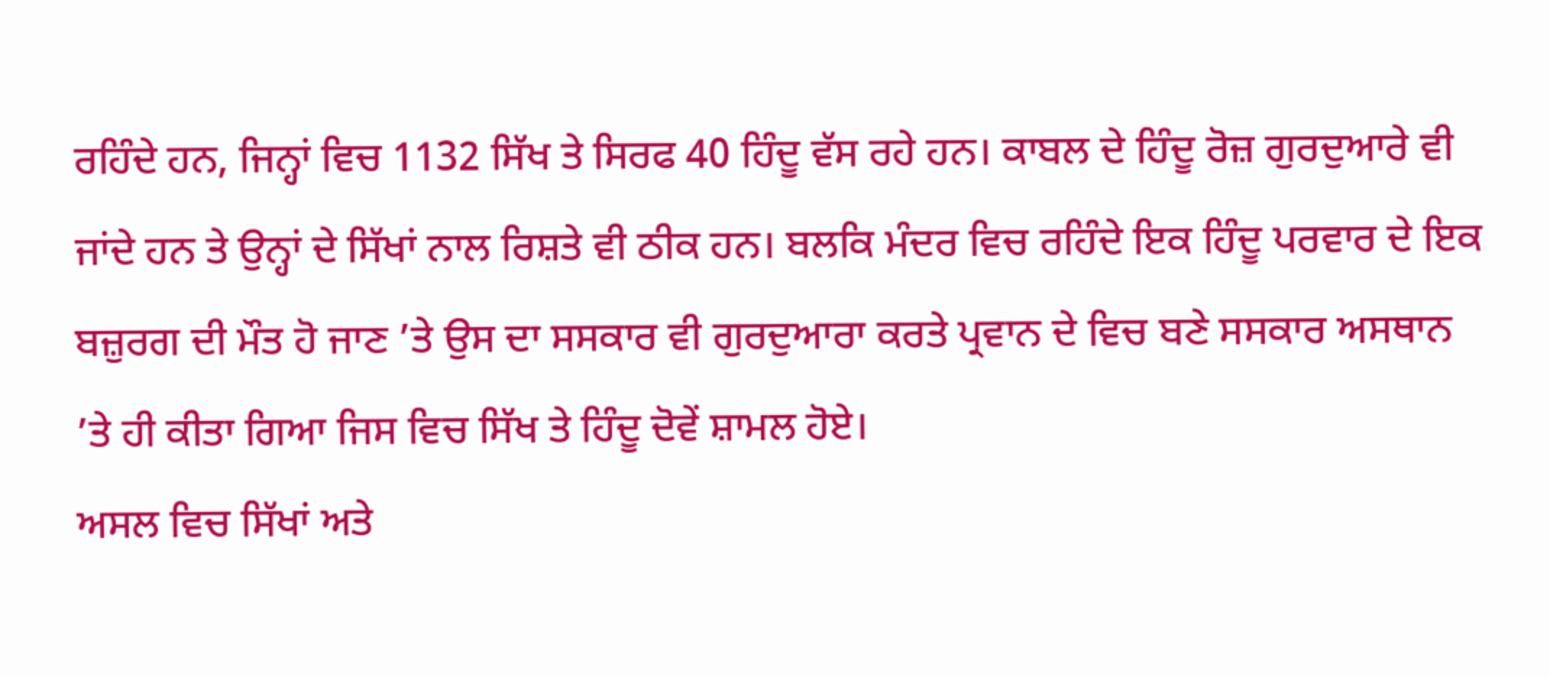ਰਹਿੰਦੇ ਹਨ, ਜਿਨ੍ਹਾਂ ਵਿਚ 1132 ਸਿੱਖ ਤੇ ਸਿਰਫ 40 ਹਿੰਦੂ ਵੱਸ ਰਹੇ ਹਨ। ਕਾਬਲ ਦੇ ਹਿੰਦੂ ਰੋਜ਼ ਗੁਰਦੁਆਰੇ ਵੀ ਜਾਂਦੇ ਹਨ ਤੇ ਉਨ੍ਹਾਂ ਦੇ ਸਿੱਖਾਂ ਨਾਲ ਰਿਸ਼ਤੇ ਵੀ ਠੀਕ ਹਨ। ਬਲਕਿ ਮੰਦਰ ਵਿਚ ਰਹਿੰਦੇ ਇਕ ਹਿੰਦੂ ਪਰਵਾਰ ਦੇ ਇਕ ਬਜ਼ੁਰਗ ਦੀ ਮੌਤ ਹੋ ਜਾਣ ’ਤੇ ਉਸ ਦਾ ਸਸਕਾਰ ਵੀ ਗੁਰਦੁਆਰਾ ਕਰਤੇ ਪ੍ਰਵਾਨ ਦੇ ਵਿਚ ਬਣੇ ਸਸਕਾਰ ਅਸਥਾਨ ’ਤੇ ਹੀ ਕੀਤਾ ਗਿਆ ਜਿਸ ਵਿਚ ਸਿੱਖ ਤੇ ਹਿੰਦੂ ਦੋਵੇਂ ਸ਼ਾਮਲ ਹੋਏ।
ਅਸਲ ਵਿਚ ਸਿੱਖਾਂ ਅਤੇ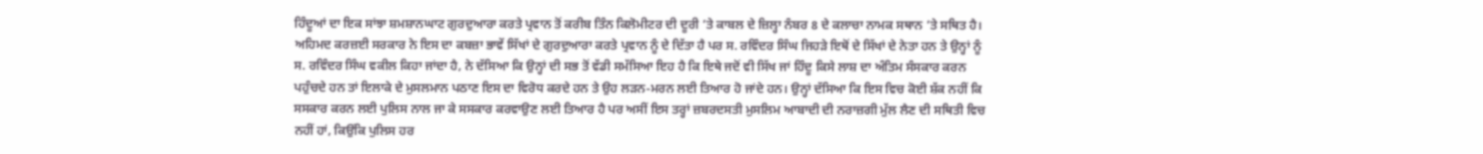ਹਿੰਦੂਆਂ ਦਾ ਇਕ ਸਾਂਝਾ ਸ਼ਮਸ਼ਾਨਘਾਟ ਗੁਰਦੁਆਰਾ ਕਰਤੇ ਪ੍ਰਵਾਨ ਤੋਂ ਕਰੀਬ ਤਿੰਨ ਕਿਲੋਮੀਟਰ ਦੀ ਦੂਰੀ ’ਤੇ ਕਾਬਲ ਦੇ ਜ਼ਿਲ੍ਹਾ ਨੰਬਰ 8 ਦੇ ਕਲਾਚਾ ਨਾਮਕ ਸਥਾਨ ’ਤੇ ਸਥਿਤ ਹੈ। ਅਹਿਮਦ ਕਰਜ਼ਈ ਸਰਕਾਰ ਨੇ ਇਸ ਦਾ ਕਬਜ਼ਾ ਭਾਵੇਂ ਸਿੱਖਾਂ ਦੇ ਗੁਰਦੁਆਰਾ ਕਰਤੇ ਪ੍ਰਵਾਨ ਨੂੰ ਦੇ ਦਿੱਤਾ ਹੈ ਪਰ ਸ. ਰਵਿੰਦਰ ਸਿੰਘ ਜਿਹੜੇ ਇਥੋਂ ਦੇ ਸਿੱਖਾਂ ਦੇ ਨੇਤਾ ਹਨ ਤੇ ਉਨ੍ਹਾਂ ਨੂੰ ਸ. ਰਵਿੰਦਰ ਸਿੰਘ ਵਕੀਲ ਕਿਹਾ ਜਾਂਦਾ ਹੈ, ਨੇ ਦੱਸਿਆ ਕਿ ਉਨ੍ਹਾਂ ਦੀ ਸਭ ਤੋਂ ਵੱਡੀ ਸਮੱਸਿਆ ਇਹ ਹੈ ਕਿ ਇਥੇ ਜਦੋਂ ਵੀ ਸਿੱਖ ਜਾਂ ਹਿੰਦੂ ਕਿਸੇ ਲਾਸ਼ ਦਾ ਅੰਤਿਮ ਸੰਸਕਾਰ ਕਰਨ ਪਹੁੰਚਦੇ ਹਨ ਤਾਂ ਇਲਾਕੇ ਦੇ ਮੁਸਲਮਾਨ ਪਠਾਣ ਇਸ ਦਾ ਵਿਰੋਧ ਕਰਦੇ ਹਨ ਤੇ ਉਹ ਲੜਨ-ਮਰਨ ਲਈ ਤਿਆਰ ਹੋ ਜਾਂਦੇ ਹਨ। ਉਨ੍ਹਾਂ ਦੱਸਿਆ ਕਿ ਇਸ ਵਿਚ ਕੋਈ ਸ਼ੱਕ ਨਹੀਂ ਕਿ ਸਸਕਾਰ ਕਰਨ ਲਈ ਪੁਲਿਸ ਨਾਲ ਜਾ ਕੇ ਸਸਕਾਰ ਕਰਵਾਉਣ ਲਈ ਤਿਆਰ ਹੈ ਪਰ ਅਸੀਂ ਇਸ ਤਰ੍ਹਾਂ ਜ਼ਬਰਦਸਤੀ ਮੁਸਲਿਮ ਆਬਾਦੀ ਦੀ ਨਰਾਜ਼ਗੀ ਮੁੱਲ ਲੈਣ ਦੀ ਸਥਿਤੀ ਵਿਚ ਨਹੀਂ ਹਾਂ, ਕਿਉਂਕਿ ਪੁਲਿਸ ਹਰ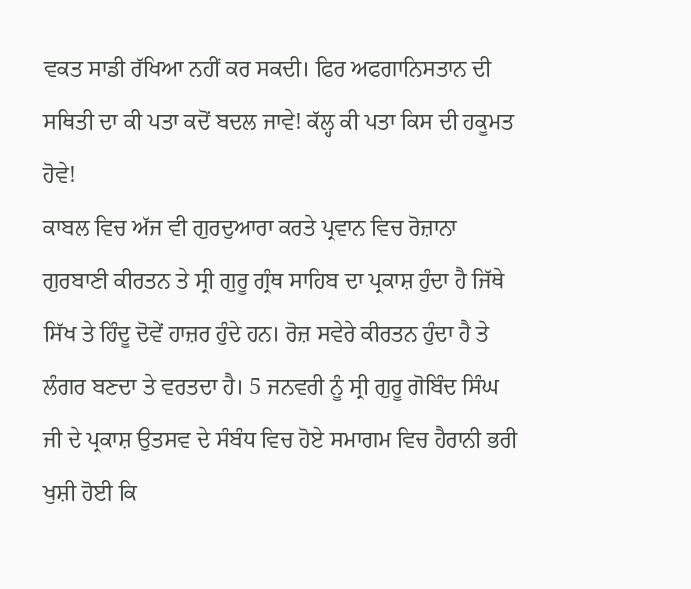ਵਕਤ ਸਾਡੀ ਰੱਖਿਆ ਨਹੀਂ ਕਰ ਸਕਦੀ। ਫਿਰ ਅਫਗਾਨਿਸਤਾਨ ਦੀ ਸਥਿਤੀ ਦਾ ਕੀ ਪਤਾ ਕਦੋਂ ਬਦਲ ਜਾਵੇ! ਕੱਲ੍ਹ ਕੀ ਪਤਾ ਕਿਸ ਦੀ ਹਕੂਮਤ ਹੋਵੇ!
ਕਾਬਲ ਵਿਚ ਅੱਜ ਵੀ ਗੁਰਦੁਆਰਾ ਕਰਤੇ ਪ੍ਰਵਾਨ ਵਿਚ ਰੋਜ਼ਾਨਾ ਗੁਰਬਾਣੀ ਕੀਰਤਨ ਤੇ ਸ੍ਰੀ ਗੁਰੂ ਗ੍ਰੰਥ ਸਾਹਿਬ ਦਾ ਪ੍ਰਕਾਸ਼ ਹੁੰਦਾ ਹੈ ਜਿੱਥੇ ਸਿੱਖ ਤੇ ਹਿੰਦੂ ਦੋਵੇਂ ਹਾਜ਼ਰ ਹੁੰਦੇ ਹਨ। ਰੋਜ਼ ਸਵੇਰੇ ਕੀਰਤਨ ਹੁੰਦਾ ਹੈ ਤੇ ਲੰਗਰ ਬਣਦਾ ਤੇ ਵਰਤਦਾ ਹੈ। 5 ਜਨਵਰੀ ਨੂੰ ਸ੍ਰੀ ਗੁਰੂ ਗੋਬਿੰਦ ਸਿੰਘ ਜੀ ਦੇ ਪ੍ਰਕਾਸ਼ ਉਤਸਵ ਦੇ ਸੰਬੰਧ ਵਿਚ ਹੋਏ ਸਮਾਗਮ ਵਿਚ ਹੈਰਾਨੀ ਭਰੀ ਖੁਸ਼ੀ ਹੋਈ ਕਿ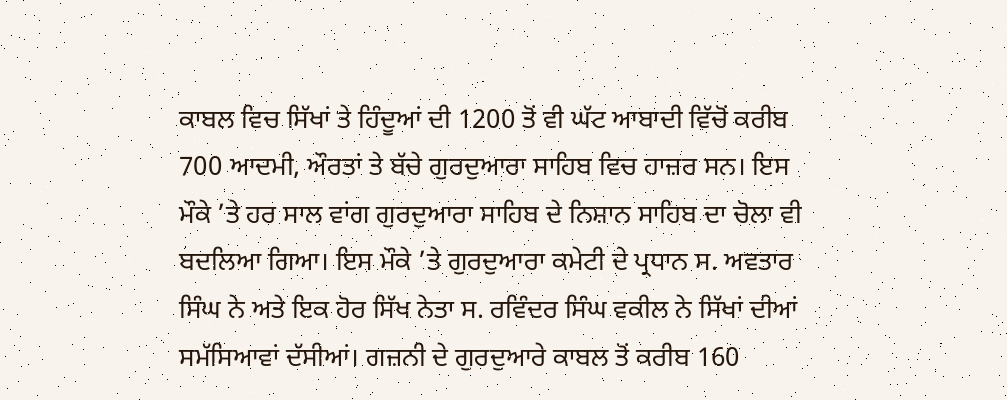ਕਾਬਲ ਵਿਚ ਸਿੱਖਾਂ ਤੇ ਹਿੰਦੂਆਂ ਦੀ 1200 ਤੋਂ ਵੀ ਘੱਟ ਆਬਾਦੀ ਵਿੱਚੋਂ ਕਰੀਬ 700 ਆਦਮੀ, ਔਰਤਾਂ ਤੇ ਬੱਚੇ ਗੁਰਦੁਆਰਾ ਸਾਹਿਬ ਵਿਚ ਹਾਜ਼ਰ ਸਨ। ਇਸ ਮੌਕੇ ’ਤੇ ਹਰ ਸਾਲ ਵਾਂਗ ਗੁਰਦੁਆਰਾ ਸਾਹਿਬ ਦੇ ਨਿਸ਼ਾਨ ਸਾਹਿਬ ਦਾ ਚੋਲਾ ਵੀ ਬਦਲਿਆ ਗਿਆ। ਇਸ ਮੌਕੇ ’ਤੇ ਗੁਰਦੁਆਰਾ ਕਮੇਟੀ ਦੇ ਪ੍ਰਧਾਨ ਸ. ਅਵਤਾਰ ਸਿੰਘ ਨੇ ਅਤੇ ਇਕ ਹੋਰ ਸਿੱਖ ਨੇਤਾ ਸ. ਰਵਿੰਦਰ ਸਿੰਘ ਵਕੀਲ ਨੇ ਸਿੱਖਾਂ ਦੀਆਂ ਸਮੱਸਿਆਵਾਂ ਦੱਸੀਆਂ। ਗਜ਼ਨੀ ਦੇ ਗੁਰਦੁਆਰੇ ਕਾਬਲ ਤੋਂ ਕਰੀਬ 160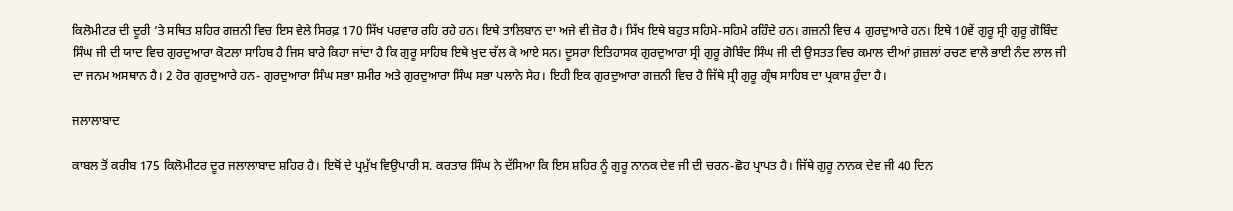ਕਿਲੋਮੀਟਰ ਦੀ ਦੂਰੀ ’ਤੇ ਸਥਿਤ ਸ਼ਹਿਰ ਗਜ਼ਨੀ ਵਿਚ ਇਸ ਵੇਲੇ ਸਿਰਫ਼ 170 ਸਿੱਖ ਪਰਵਾਰ ਰਹਿ ਰਹੇ ਹਨ। ਇਥੇ ਤਾਲਿਬਾਨ ਦਾ ਅਜੇ ਵੀ ਜ਼ੋਰ ਹੈ। ਸਿੱਖ ਇਥੇ ਬਹੁਤ ਸਹਿਮੇ-ਸਹਿਮੇ ਰਹਿੰਦੇ ਹਨ। ਗਜ਼ਨੀ ਵਿਚ 4 ਗੁਰਦੁਆਰੇ ਹਨ। ਇਥੇ 10ਵੇਂ ਗੁਰੂ ਸ੍ਰੀ ਗੁਰੂ ਗੋਬਿੰਦ ਸਿੰਘ ਜੀ ਦੀ ਯਾਦ ਵਿਚ ਗੁਰਦੁਆਰਾ ਕੋਟਲਾ ਸਾਹਿਬ ਹੈ ਜਿਸ ਬਾਰੇ ਕਿਹਾ ਜਾਂਦਾ ਹੈ ਕਿ ਗੁਰੂ ਸਾਹਿਬ ਇਥੇ ਖ਼ੁਦ ਚੱਲ ਕੇ ਆਏ ਸਨ। ਦੂਸਰਾ ਇਤਿਹਾਸਕ ਗੁਰਦੁਆਰਾ ਸ੍ਰੀ ਗੁਰੂ ਗੋਬਿੰਦ ਸਿੰਘ ਜੀ ਦੀ ਉਸਤਤ ਵਿਚ ਕਮਾਲ ਦੀਆਂ ਗ਼ਜ਼ਲਾਂ ਰਚਣ ਵਾਲੇ ਭਾਈ ਨੰਦ ਲਾਲ ਜੀ ਦਾ ਜਨਮ ਅਸਥਾਨ ਹੈ। 2 ਹੋਰ ਗੁਰਦੁਆਰੇ ਹਨ- ਗੁਰਦੁਆਰਾ ਸਿੰਘ ਸਭਾ ਸ਼ਮੀਰ ਅਤੇ ਗੁਰਦੁਆਰਾ ਸਿੰਘ ਸਭਾ ਪਲਾਨੇ ਸੇਹ। ਇਹੀ ਇਕ ਗੁਰਦੁਆਰਾ ਗਜ਼ਨੀ ਵਿਚ ਹੈ ਜਿੱਥੇ ਸ੍ਰੀ ਗੁਰੂ ਗ੍ਰੰਥ ਸਾਹਿਬ ਦਾ ਪ੍ਰਕਾਸ਼ ਹੁੰਦਾ ਹੈ।

ਜਲਾਲਾਬਾਦ

ਕਾਬਲ ਤੋਂ ਕਰੀਬ 175 ਕਿਲੋਮੀਟਰ ਦੂਰ ਜਲਾਲਾਬਾਦ ਸ਼ਹਿਰ ਹੈ। ਇਥੋਂ ਦੇ ਪ੍ਰਮੁੱਖ ਵਿਉਪਾਰੀ ਸ. ਕਰਤਾਰ ਸਿੰਘ ਨੇ ਦੱਸਿਆ ਕਿ ਇਸ ਸ਼ਹਿਰ ਨੂੰ ਗੁਰੂ ਨਾਨਕ ਦੇਵ ਜੀ ਦੀ ਚਰਨ-ਛੋਹ ਪ੍ਰਾਪਤ ਹੈ। ਜਿੱਥੇ ਗੁਰੂ ਨਾਨਕ ਦੇਵ ਜੀ 40 ਦਿਨ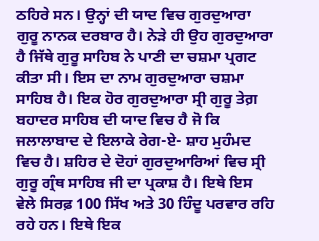ਠਹਿਰੇ ਸਨ। ਉਨ੍ਹਾਂ ਦੀ ਯਾਦ ਵਿਚ ਗੁਰਦੁਆਰਾ ਗੁਰੂ ਨਾਨਕ ਦਰਬਾਰ ਹੈ। ਨੇੜੇ ਹੀ ਉਹ ਗੁਰਦੁਆਰਾ ਹੈ ਜਿੱਥੇ ਗੁਰੂ ਸਾਹਿਬ ਨੇ ਪਾਣੀ ਦਾ ਚਸ਼ਮਾ ਪ੍ਰਗਟ ਕੀਤਾ ਸੀ। ਇਸ ਦਾ ਨਾਮ ਗੁਰਦੁਆਰਾ ਚਸ਼ਮਾ ਸਾਹਿਬ ਹੈ। ਇਕ ਹੋਰ ਗੁਰਦੁਆਰਾ ਸ੍ਰੀ ਗੁਰੂ ਤੇਗ਼ ਬਹਾਦਰ ਸਾਹਿਬ ਦੀ ਯਾਦ ਵਿਚ ਹੈ ਜੋ ਕਿ ਜਲਾਲਾਬਾਦ ਦੇ ਇਲਾਕੇ ਰੇਗ-ਏ- ਸ਼ਾਹ ਮੁਹੰਮਦ ਵਿਚ ਹੈ। ਸ਼ਹਿਰ ਦੇ ਦੋਹਾਂ ਗੁਰਦੁਆਰਿਆਂ ਵਿਚ ਸ੍ਰੀ ਗੁਰੂ ਗ੍ਰੰਥ ਸਾਹਿਬ ਜੀ ਦਾ ਪ੍ਰਕਾਸ਼ ਹੈ। ਇਥੇ ਇਸ ਵੇਲੇ ਸਿਰਫ਼ 100 ਸਿੱਖ ਅਤੇ 30 ਹਿੰਦੂ ਪਰਵਾਰ ਰਹਿ ਰਹੇ ਹਨ। ਇਥੇ ਇਕ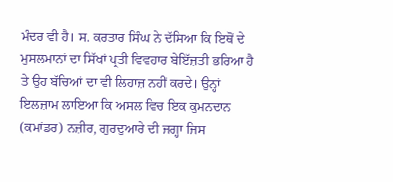ਮੰਦਰ ਵੀ ਹੈ। ਸ. ਕਰਤਾਰ ਸਿੰਘ ਨੇ ਦੱਸਿਆ ਕਿ ਇਥੋਂ ਦੇ ਮੁਸਲਮਾਨਾਂ ਦਾ ਸਿੱਖਾਂ ਪ੍ਰਤੀ ਵਿਵਹਾਰ ਬੇਇੱਜ਼ਤੀ ਭਰਿਆ ਹੈ ਤੇ ਉਹ ਬੱਚਿਆਂ ਦਾ ਵੀ ਲਿਹਾਜ਼ ਨਹੀਂ ਕਰਦੇ। ਉਨ੍ਹਾਂ ਇਲਜ਼ਾਮ ਲਾਇਆ ਕਿ ਅਸਲ ਵਿਚ ਇਕ ਕੁਮਨਦਾਨ (ਕਮਾਂਡਰ) ਨਜ਼ੀਰ, ਗੁਰਦੁਆਰੇ ਦੀ ਜਗ੍ਹਾ ਜਿਸ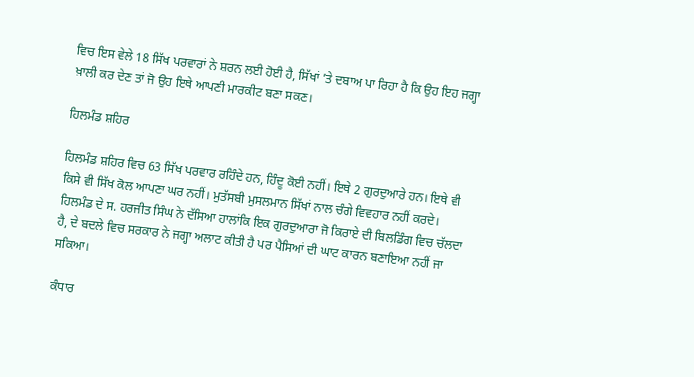ਵਿਚ ਇਸ ਵੇਲੇ 18 ਸਿੱਖ ਪਰਵਾਰਾਂ ਨੇ ਸ਼ਰਨ ਲਈ ਹੋਈ ਹੈ, ਸਿੱਖਾਂ ’ਤੇ ਦਬਾਅ ਪਾ ਰਿਹਾ ਹੈ ਕਿ ਉਹ ਇਹ ਜਗ੍ਹਾ ਖ਼ਾਲੀ ਕਰ ਦੇਣ ਤਾਂ ਜੋ ਉਹ ਇਥੇ ਆਪਣੀ ਮਾਰਕੀਟ ਬਣਾ ਸਕਣ।

ਹਿਲਮੰਡ ਸ਼ਹਿਰ

ਹਿਲਮੰਡ ਸ਼ਹਿਰ ਵਿਚ 63 ਸਿੱਖ ਪਰਵਾਰ ਰਹਿੰਦੇ ਹਨ, ਹਿੰਦੂ ਕੋਈ ਨਹੀਂ। ਇਥੇ 2 ਗੁਰਦੁਆਰੇ ਹਨ। ਇਥੇ ਵੀ ਕਿਸੇ ਵੀ ਸਿੱਖ ਕੋਲ ਆਪਣਾ ਘਰ ਨਹੀਂ। ਮੁਤੱਸਬੀ ਮੁਸਲਮਾਨ ਸਿੱਖਾਂ ਨਾਲ ਚੰਗੇ ਵਿਵਹਾਰ ਨਹੀਂ ਕਰਦੇ। ਹਿਲਮੰਡ ਦੇ ਸ. ਹਰਜੀਤ ਸਿੰਘ ਨੇ ਦੱਸਿਆ ਹਾਲਾਂਕਿ ਇਕ ਗੁਰਦੁਆਰਾ ਜੋ ਕਿਰਾਏ ਦੀ ਬਿਲਡਿੰਗ ਵਿਚ ਚੱਲਦਾ ਹੈ, ਦੇ ਬਦਲੇ ਵਿਚ ਸਰਕਾਰ ਨੇ ਜਗ੍ਹਾ ਅਲਾਟ ਕੀਤੀ ਹੈ ਪਰ ਪੈਸਿਆਂ ਦੀ ਘਾਟ ਕਾਰਨ ਬਣਾਇਆ ਨਹੀਂ ਜਾ ਸਕਿਆ।

ਕੰਧਾਰ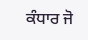ਕੰਧਾਰ ਜੋ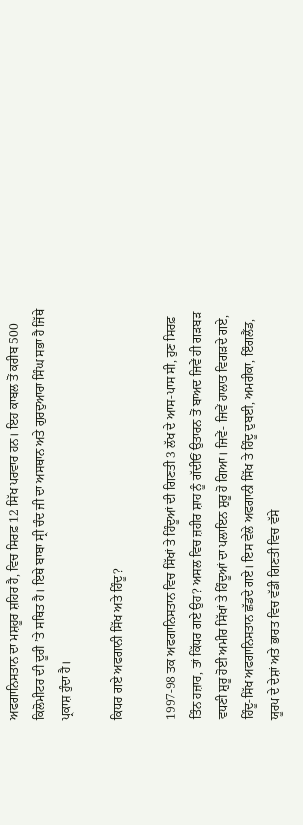ਅਫਗਾਨਿਸਤਾਨ ਦਾ ਮਸ਼ਹੂਰ ਸ਼ਹਿਰ ਹੈ, ਵਿਚ ਸਿਰਫ਼ 12 ਸਿੱਖ ਪਰਵਾਰ ਹਨ। ਇਹ ਕਾਬਲ ਤੋਂ ਕਰੀਬ 500 ਕਿਲੋਮੀਟਰ ਦੀ ਦੂਰੀ ’ਤੇ ਸਥਿਤ ਹੈ। ਇਥੇ ਬਾਬਾ ਸ੍ਰੀ ਚੰਦ ਜੀ ਦਾ ਅਸਥਾਨ ਅਤੇ ਗੁਰਦੁਆਰਾ ਸਿੰਘ ਸਭਾ ਹੈ ਜਿੱਥੇ ਪ੍ਰਕਾਸ਼ ਹੁੰਦਾ ਹੈ।

ਕਿਧਰ ਗਏ ਅਫਗਾਨੀ ਸਿੱਖ ਅਤੇ ਹਿੰਦੂ?

1997-98 ਤਕ ਅਫਗਾਨਿਸਤਾਨ ਵਿਚ ਸਿੱਖਾਂ ਤੇ ਹਿੰਦੂਆਂ ਦੀ ਗਿਣਤੀ 3 ਲੱਖ ਦੇ ਆਸ-ਪਾਸ ਸੀ, ਹੁਣ ਸਿਰਫ਼ ਤਿੰਨ ਹਜ਼ਾਰ, ਤਾਂ ਕਿੱਧਰ ਗਏ ਉਹ? ਅਸਲ ਵਿਚ ਜ਼ਹੀਰ ਸ਼ਾਹ ਨੂੰ ਗੱਦੀਓਂ ਉਤਾਰਨ ਤੋਂ ਬਾਅਦ ਜਿਵੇਂ ਹੀ ਗੜਬੜ ਵਧਣੀ ਸ਼ੁਰੂ ਹੋਈ ਅਮੀਰ ਸਿੱਖਾਂ ਤੇ ਹਿੰਦੂਆਂ ਦਾ ਪਲਾਇਨ ਸ਼ੁਰੂ ਹੋ ਗਿਆ। ਜਿਵੇਂ- ਜਿਵੇਂ ਹਾਲਾਤ ਵਿਗੜਦੇ ਗਏ, ਹਿੰਦੂ-ਸਿੱਖ ਅਫਗਾਨਿਸਤਾਨ ਛੱਡਦੇ ਗਏ। ਇਸ ਵੇਲੇ ਅਫਗਾਨੀ ਸਿੱਖ ਤੇ ਹਿੰਦੂ ਦੁਬਈ, ਅਮਰੀਕਾ, ਇੰਗਲੈਂਡ, ਯੂਰਪ ਦੇ ਦੇਸ਼ਾਂ ਅਤੇ ਭਾਰਤ ਵਿਚ ਵੱਡੀ ਗਿਣਤੀ ਵਿਚ ਵੱਸੇ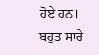ਹੋਏ ਹਨ। ਬਹੁਤ ਸਾਰੇ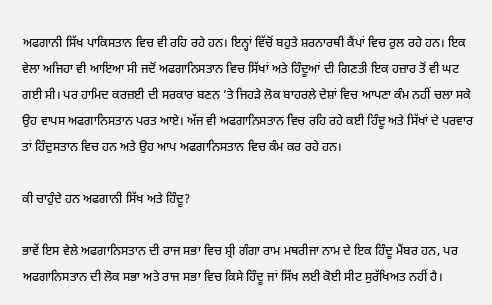ਅਫਗਾਨੀ ਸਿੱਖ ਪਾਕਿਸਤਾਨ ਵਿਚ ਵੀ ਰਹਿ ਰਹੇ ਹਨ। ਇਨ੍ਹਾਂ ਵਿੱਚੋਂ ਬਹੁਤੇ ਸ਼ਰਨਾਰਥੀ ਕੈਂਪਾਂ ਵਿਚ ਰੁਲ ਰਹੇ ਹਨ। ਇਕ ਵੇਲਾ ਅਜਿਹਾ ਵੀ ਆਇਆ ਸੀ ਜਦੋਂ ਅਫਗਾਨਿਸਤਾਨ ਵਿਚ ਸਿੱਖਾਂ ਅਤੇ ਹਿੰਦੂਆਂ ਦੀ ਗਿਣਤੀ ਇਕ ਹਜ਼ਾਰ ਤੋਂ ਵੀ ਘਟ ਗਈ ਸੀ। ਪਰ ਹਾਮਿਦ ਕਰਜ਼ਈ ਦੀ ਸਰਕਾਰ ਬਣਨ ’ਤੇ ਜਿਹੜੇ ਲੋਕ ਬਾਹਰਲੇ ਦੇਸ਼ਾਂ ਵਿਚ ਆਪਣਾ ਕੰਮ ਨਹੀਂ ਚਲਾ ਸਕੇ ਉਹ ਵਾਪਸ ਅਫਗਾਨਿਸਤਾਨ ਪਰਤ ਆਏ। ਅੱਜ ਵੀ ਅਫਗਾਨਿਸਤਾਨ ਵਿਚ ਰਹਿ ਰਹੇ ਕਈ ਹਿੰਦੂ ਅਤੇ ਸਿੱਖਾਂ ਦੇ ਪਰਵਾਰ ਤਾਂ ਹਿੰਦੁਸਤਾਨ ਵਿਚ ਹਨ ਅਤੇ ਉਹ ਆਪ ਅਫਗਾਨਿਸਤਾਨ ਵਿਚ ਕੰਮ ਕਰ ਰਹੇ ਹਨ।

ਕੀ ਚਾਹੁੰਦੇ ਹਨ ਅਫਗਾਨੀ ਸਿੱਖ ਅਤੇ ਹਿੰਦੂ?

ਭਾਵੇਂ ਇਸ ਵੇਲੇ ਅਫਗਾਨਿਸਤਾਨ ਦੀ ਰਾਜ ਸਭਾ ਵਿਚ ਸ਼੍ਰੀ ਗੰਗਾ ਰਾਮ ਮਥਰੀਜਾ ਨਾਮ ਦੇ ਇਕ ਹਿੰਦੂ ਮੈਂਬਰ ਹਨ, ਪਰ ਅਫਗਾਨਿਸਤਾਨ ਦੀ ਲੋਕ ਸਭਾ ਅਤੇ ਰਾਜ ਸਭਾ ਵਿਚ ਕਿਸੇ ਹਿੰਦੂ ਜਾਂ ਸਿੱਖ ਲਈ ਕੋਈ ਸੀਟ ਸੁਰੱਖਿਅਤ ਨਹੀਂ ਹੈ।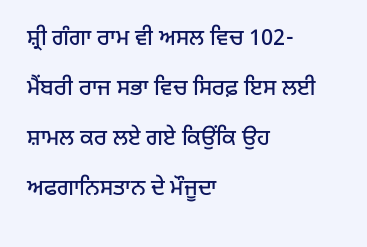ਸ਼੍ਰੀ ਗੰਗਾ ਰਾਮ ਵੀ ਅਸਲ ਵਿਚ 102-ਮੈਂਬਰੀ ਰਾਜ ਸਭਾ ਵਿਚ ਸਿਰਫ਼ ਇਸ ਲਈ ਸ਼ਾਮਲ ਕਰ ਲਏ ਗਏ ਕਿਉਂਕਿ ਉਹ ਅਫਗਾਨਿਸਤਾਨ ਦੇ ਮੌਜੂਦਾ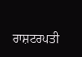ਰਾਸ਼ਟਰਪਤੀ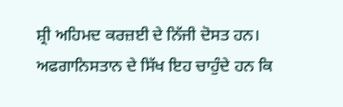ਸ਼੍ਰੀ ਅਹਿਮਦ ਕਰਜ਼ਈ ਦੇ ਨਿੱਜੀ ਦੋਸਤ ਹਨ। ਅਫਗਾਨਿਸਤਾਨ ਦੇ ਸਿੱਖ ਇਹ ਚਾਹੁੰਦੇ ਹਨ ਕਿ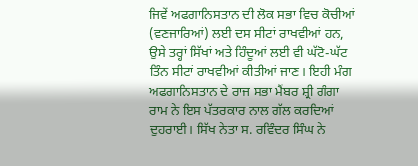ਜਿਵੇਂ ਅਫਗਾਨਿਸਤਾਨ ਦੀ ਲੋਕ ਸਭਾ ਵਿਚ ਕੋਚੀਆਂ (ਵਣਜਾਰਿਆਂ) ਲਈ ਦਸ ਸੀਟਾਂ ਰਾਖਵੀਆਂ ਹਨ, ਉਸੇ ਤਰ੍ਹਾਂ ਸਿੱਖਾਂ ਅਤੇ ਹਿੰਦੂਆਂ ਲਈ ਵੀ ਘੱਟੋ-ਘੱਟ ਤਿੰਨ ਸੀਟਾਂ ਰਾਖਵੀਆਂ ਕੀਤੀਆਂ ਜਾਣ। ਇਹੀ ਮੰਗ ਅਫਗਾਨਿਸਤਾਨ ਦੇ ਰਾਜ ਸਭਾ ਮੈਂਬਰ ਸ਼੍ਰੀ ਗੰਗਾ ਰਾਮ ਨੇ ਇਸ ਪੱਤਰਕਾਰ ਨਾਲ ਗੱਲ ਕਰਦਿਆਂ ਦੁਹਰਾਈ। ਸਿੱਖ ਨੇਤਾ ਸ. ਰਵਿੰਦਰ ਸਿੰਘ ਨੇ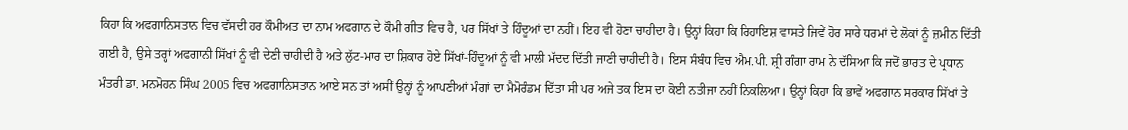ਕਿਹਾ ਕਿ ਅਫਗਾਨਿਸਤਾਨ ਵਿਚ ਵੱਸਦੀ ਹਰ ਕੌਮੀਅਤ ਦਾ ਨਾਮ ਅਫਗਾਨ ਦੇ ਕੌਮੀ ਗੀਤ ਵਿਚ ਹੈ, ਪਰ ਸਿੱਖਾਂ ਤੇ ਹਿੰਦੂਆਂ ਦਾ ਨਹੀਂ। ਇਹ ਵੀ ਹੋਣਾ ਚਾਹੀਦਾ ਹੈ। ਉਨ੍ਹਾਂ ਕਿਹਾ ਕਿ ਰਿਹਾਇਸ਼ ਵਾਸਤੇ ਜਿਵੇਂ ਹੋਰ ਸਾਰੇ ਧਰਮਾਂ ਦੇ ਲੋਕਾਂ ਨੂੰ ਜ਼ਮੀਨ ਦਿੱਤੀ ਗਈ ਹੈ, ਉਸੇ ਤਰ੍ਹਾਂ ਅਫਗਾਨੀ ਸਿੱਖਾਂ ਨੂੰ ਵੀ ਦੇਣੀ ਚਾਹੀਦੀ ਹੈ ਅਤੇ ਲੁੱਟ-ਮਾਰ ਦਾ ਸ਼ਿਕਾਰ ਹੋਏ ਸਿੱਖਾਂ-ਹਿੰਦੂਆਂ ਨੂੰ ਵੀ ਮਾਲੀ ਮੱਦਦ ਦਿੱਤੀ ਜਾਣੀ ਚਾਹੀਦੀ ਹੈ। ਇਸ ਸੰਬੰਧ ਵਿਚ ਐਮ.ਪੀ. ਸ਼੍ਰੀ ਗੰਗਾ ਰਾਮ ਨੇ ਦੱਸਿਆ ਕਿ ਜਦੋਂ ਭਾਰਤ ਦੇ ਪ੍ਰਧਾਨ ਮੰਤਰੀ ਡਾ. ਮਨਮੋਹਨ ਸਿੰਘ 2005 ਵਿਚ ਅਫਗਾਨਿਸਤਾਨ ਆਏ ਸਨ ਤਾਂ ਅਸੀਂ ਉਨ੍ਹਾਂ ਨੂੰ ਆਪਣੀਆਂ ਮੰਗਾਂ ਦਾ ਮੈਮੋਰੰਡਮ ਦਿੱਤਾ ਸੀ ਪਰ ਅਜੇ ਤਕ ਇਸ ਦਾ ਕੋਈ ਨਤੀਜਾ ਨਹੀਂ ਨਿਕਲਿਆ। ਉਨ੍ਹਾਂ ਕਿਹਾ ਕਿ ਭਾਵੇਂ ਅਫਗਾਨ ਸਰਕਾਰ ਸਿੱਖਾਂ ਤੇ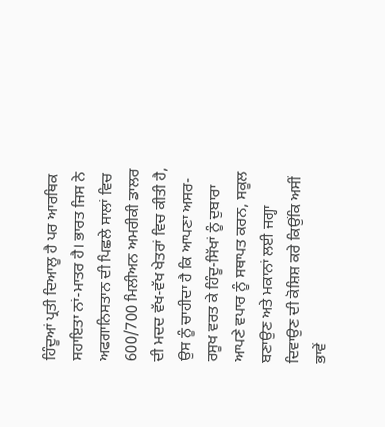ਹਿੰਦੂਆਂ ਪ੍ਰਤੀ ਦਿਆਲੂ ਹੈ ਪਰ ਆਰਥਿਕ ਸਹਾਇਤਾ ਨਾਂ-ਮਾਤਰ ਹੈ। ਭਾਰਤ ਜਿਸ ਨੇ ਅਫਗਾਨਿਸਤਾਨ ਦੀ ਪਿਛਲੇ ਸਾਲਾਂ ਵਿਚ 600/700 ਮਿਲੀਅਨ ਅਮਰੀਕੀ ਡਾਲਰ ਦੀ ਮਦਦ ਵੱਖ-ਵੱਖ ਖੇਤਰਾਂ ਵਿਚ ਕੀਤੀ ਹੈ, ਉਸ ਨੂੰ ਚਾਹੀਦਾ ਹੈ ਕਿ ਆਪਣਾ ਅਸਰ-ਰਸੂਖ ਵਰਤ ਕੇ ਹਿੰਦੂ-ਸਿੱਖਾਂ ਨੂੰ ਦੁਬਾਰਾ ਆਪਣੇ ਵਪਾਰ ਨੂੰ ਸਥਾਪਤ ਕਰਨ, ਸਕੂਲ ਬਣਾਉਣ ਅਤੇ ਮਕਾਨਾਂ ਲਈ ਜਗ੍ਹਾ ਦਿਵਾਉਣ ਦੀ ਕੋਸ਼ਿਸ਼ ਕਰੇ ਕਿਉਂਕਿ ਅਸੀਂ ਭਾਵੇਂ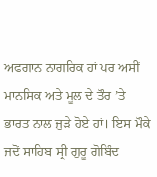ਅਫਗਾਨ ਨਾਗਰਿਕ ਹਾਂ ਪਰ ਅਸੀਂ ਮਾਨਸਿਕ ਅਤੇ ਮੂਲ ਦੇ ਤੌਰ ’ਤੇ ਭਾਰਤ ਨਾਲ ਜੁੜੇ ਹੋਏ ਹਾਂ। ਇਸ ਮੌਕੇ ਜਦੋਂ ਸਾਹਿਬ ਸ੍ਰੀ ਗੁਰੂ ਗੋਬਿੰਦ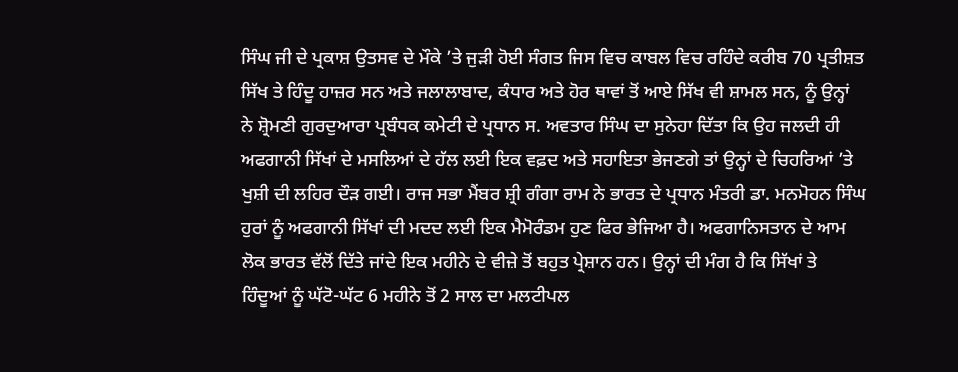ਸਿੰਘ ਜੀ ਦੇ ਪ੍ਰਕਾਸ਼ ਉਤਸਵ ਦੇ ਮੌਕੇ ’ਤੇ ਜੁੜੀ ਹੋਈ ਸੰਗਤ ਜਿਸ ਵਿਚ ਕਾਬਲ ਵਿਚ ਰਹਿੰਦੇ ਕਰੀਬ 70 ਪ੍ਰਤੀਸ਼ਤ ਸਿੱਖ ਤੇ ਹਿੰਦੂ ਹਾਜ਼ਰ ਸਨ ਅਤੇ ਜਲਾਲਾਬਾਦ, ਕੰਧਾਰ ਅਤੇ ਹੋਰ ਥਾਵਾਂ ਤੋਂ ਆਏ ਸਿੱਖ ਵੀ ਸ਼ਾਮਲ ਸਨ, ਨੂੰ ਉਨ੍ਹਾਂ ਨੇ ਸ਼੍ਰੋਮਣੀ ਗੁਰਦੁਆਰਾ ਪ੍ਰਬੰਧਕ ਕਮੇਟੀ ਦੇ ਪ੍ਰਧਾਨ ਸ. ਅਵਤਾਰ ਸਿੰਘ ਦਾ ਸੁਨੇਹਾ ਦਿੱਤਾ ਕਿ ਉਹ ਜਲਦੀ ਹੀ ਅਫਗਾਨੀ ਸਿੱਖਾਂ ਦੇ ਮਸਲਿਆਂ ਦੇ ਹੱਲ ਲਈ ਇਕ ਵਫ਼ਦ ਅਤੇ ਸਹਾਇਤਾ ਭੇਜਣਗੇ ਤਾਂ ਉਨ੍ਹਾਂ ਦੇ ਚਿਹਰਿਆਂ ’ਤੇ ਖੁਸ਼ੀ ਦੀ ਲਹਿਰ ਦੌੜ ਗਈ। ਰਾਜ ਸਭਾ ਮੈਂਬਰ ਸ਼੍ਰੀ ਗੰਗਾ ਰਾਮ ਨੇ ਭਾਰਤ ਦੇ ਪ੍ਰਧਾਨ ਮੰਤਰੀ ਡਾ. ਮਨਮੋਹਨ ਸਿੰਘ ਹੁਰਾਂ ਨੂੰ ਅਫਗਾਨੀ ਸਿੱਖਾਂ ਦੀ ਮਦਦ ਲਈ ਇਕ ਮੈਮੋਰੰਡਮ ਹੁਣ ਫਿਰ ਭੇਜਿਆ ਹੈ। ਅਫਗਾਨਿਸਤਾਨ ਦੇ ਆਮ ਲੋਕ ਭਾਰਤ ਵੱਲੋਂ ਦਿੱਤੇ ਜਾਂਦੇ ਇਕ ਮਹੀਨੇ ਦੇ ਵੀਜ਼ੇ ਤੋਂ ਬਹੁਤ ਪ੍ਰੇਸ਼ਾਨ ਹਨ। ਉਨ੍ਹਾਂ ਦੀ ਮੰਗ ਹੈ ਕਿ ਸਿੱਖਾਂ ਤੇ ਹਿੰਦੂਆਂ ਨੂੰ ਘੱਟੋ-ਘੱਟ 6 ਮਹੀਨੇ ਤੋਂ 2 ਸਾਲ ਦਾ ਮਲਟੀਪਲ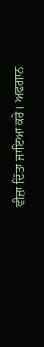ਵੀਜ਼ਾ ਦਿੱਤਾ ਜਾਇਆ ਕਰੇ। ਅਫਗਾਨ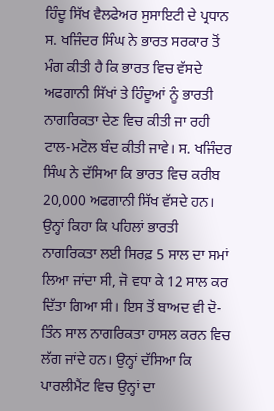ਹਿੰਦੂ ਸਿੱਖ ਵੈਲਫੇਅਰ ਸੁਸਾਇਟੀ ਦੇ ਪ੍ਰਧਾਨ ਸ. ਖਜਿੰਦਰ ਸਿੰਘ ਨੇ ਭਾਰਤ ਸਰਕਾਰ ਤੋਂ ਮੰਗ ਕੀਤੀ ਹੈ ਕਿ ਭਾਰਤ ਵਿਚ ਵੱਸਦੇ ਅਫਗਾਨੀ ਸਿੱਖਾਂ ਤੇ ਹਿੰਦੂਆਂ ਨੂੰ ਭਾਰਤੀ ਨਾਗਰਿਕਤਾ ਦੇਣ ਵਿਚ ਕੀਤੀ ਜਾ ਰਹੀ ਟਾਲ-ਮਟੋਲ ਬੰਦ ਕੀਤੀ ਜਾਵੇ। ਸ. ਖਜਿੰਦਰ ਸਿੰਘ ਨੇ ਦੱਸਿਆ ਕਿ ਭਾਰਤ ਵਿਚ ਕਰੀਬ 20,000 ਅਫਗਾਨੀ ਸਿੱਖ ਵੱਸਦੇ ਹਨ। ਉਨ੍ਹਾਂ ਕਿਹਾ ਕਿ ਪਹਿਲਾਂ ਭਾਰਤੀ ਨਾਗਰਿਕਤਾ ਲਈ ਸਿਰਫ਼ 5 ਸਾਲ ਦਾ ਸਮਾਂ ਲਿਆ ਜਾਂਦਾ ਸੀ, ਜੋ ਵਧਾ ਕੇ 12 ਸਾਲ ਕਰ ਦਿੱਤਾ ਗਿਆ ਸੀ। ਇਸ ਤੋਂ ਬਾਅਦ ਵੀ ਦੋ-ਤਿੰਨ ਸਾਲ ਨਾਗਰਿਕਤਾ ਹਾਸਲ ਕਰਨ ਵਿਚ ਲੱਗ ਜਾਂਦੇ ਹਨ। ਉਨ੍ਹਾਂ ਦੱਸਿਆ ਕਿ ਪਾਰਲੀਮੈਂਟ ਵਿਚ ਉਨ੍ਹਾਂ ਦਾ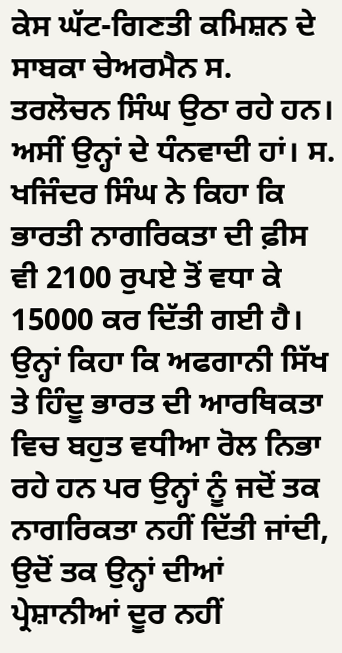ਕੇਸ ਘੱਟ-ਗਿਣਤੀ ਕਮਿਸ਼ਨ ਦੇ ਸਾਬਕਾ ਚੇਅਰਮੈਨ ਸ. ਤਰਲੋਚਨ ਸਿੰਘ ਉਠਾ ਰਹੇ ਹਨ। ਅਸੀਂ ਉਨ੍ਹਾਂ ਦੇ ਧੰਨਵਾਦੀ ਹਾਂ। ਸ. ਖਜਿੰਦਰ ਸਿੰਘ ਨੇ ਕਿਹਾ ਕਿ ਭਾਰਤੀ ਨਾਗਰਿਕਤਾ ਦੀ ਫ਼ੀਸ ਵੀ 2100 ਰੁਪਏ ਤੋਂ ਵਧਾ ਕੇ 15000 ਕਰ ਦਿੱਤੀ ਗਈ ਹੈ। ਉਨ੍ਹਾਂ ਕਿਹਾ ਕਿ ਅਫਗਾਨੀ ਸਿੱਖ ਤੇ ਹਿੰਦੂ ਭਾਰਤ ਦੀ ਆਰਥਿਕਤਾ ਵਿਚ ਬਹੁਤ ਵਧੀਆ ਰੋਲ ਨਿਭਾ ਰਹੇ ਹਨ ਪਰ ਉਨ੍ਹਾਂ ਨੂੰ ਜਦੋਂ ਤਕ ਨਾਗਰਿਕਤਾ ਨਹੀਂ ਦਿੱਤੀ ਜਾਂਦੀ, ਉਦੋਂ ਤਕ ਉਨ੍ਹਾਂ ਦੀਆਂ ਪ੍ਰੇਸ਼ਾਨੀਆਂ ਦੂਰ ਨਹੀਂ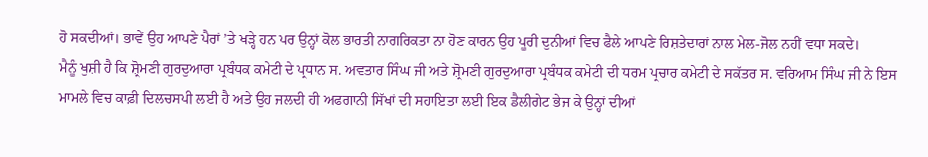ਹੋ ਸਕਦੀਆਂ। ਭਾਵੇਂ ਉਹ ਆਪਣੇ ਪੈਰਾਂ ’ਤੇ ਖੜ੍ਹੇ ਹਨ ਪਰ ਉਨ੍ਹਾਂ ਕੋਲ ਭਾਰਤੀ ਨਾਗਰਿਕਤਾ ਨਾ ਹੋਣ ਕਾਰਨ ਉਹ ਪੂਰੀ ਦੁਨੀਆਂ ਵਿਚ ਫੈਲੇ ਆਪਣੇ ਰਿਸ਼ਤੇਦਾਰਾਂ ਨਾਲ ਮੇਲ-ਜੋਲ ਨਹੀਂ ਵਧਾ ਸਕਦੇ।
ਮੈਨੂੰ ਖੁਸ਼ੀ ਹੈ ਕਿ ਸ਼੍ਰੋਮਣੀ ਗੁਰਦੁਆਰਾ ਪ੍ਰਬੰਧਕ ਕਮੇਟੀ ਦੇ ਪ੍ਰਧਾਨ ਸ. ਅਵਤਾਰ ਸਿੰਘ ਜੀ ਅਤੇ ਸ਼੍ਰੋਮਣੀ ਗੁਰਦੁਆਰਾ ਪ੍ਰਬੰਧਕ ਕਮੇਟੀ ਦੀ ਧਰਮ ਪ੍ਰਚਾਰ ਕਮੇਟੀ ਦੇ ਸਕੱਤਰ ਸ. ਵਰਿਆਮ ਸਿੰਘ ਜੀ ਨੇ ਇਸ ਮਾਮਲੇ ਵਿਚ ਕਾਫ਼ੀ ਦਿਲਚਸਪੀ ਲਈ ਹੈ ਅਤੇ ਉਹ ਜਲਦੀ ਹੀ ਅਫਗਾਨੀ ਸਿੱਖਾਂ ਦੀ ਸਹਾਇਤਾ ਲਈ ਇਕ ਡੈਲੀਗੇਟ ਭੇਜ ਕੇ ਉਨ੍ਹਾਂ ਦੀਆਂ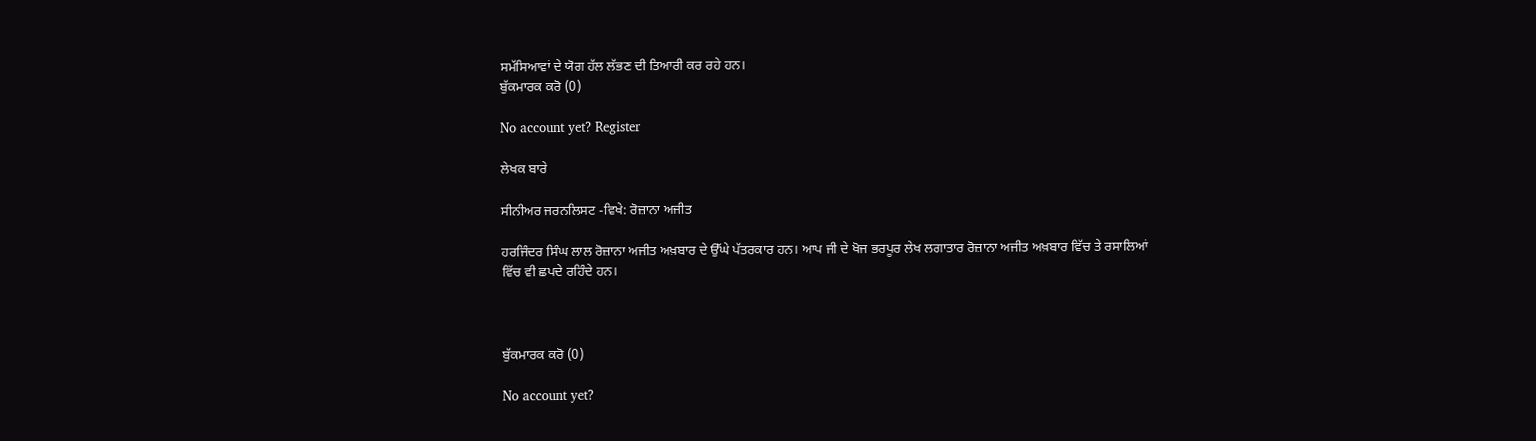ਸਮੱਸਿਆਵਾਂ ਦੇ ਯੋਗ ਹੱਲ ਲੱਭਣ ਦੀ ਤਿਆਰੀ ਕਰ ਰਹੇ ਹਨ।
ਬੁੱਕਮਾਰਕ ਕਰੋ (0)

No account yet? Register

ਲੇਖਕ ਬਾਰੇ

ਸੀਨੀਅਰ ਜਰਨਲਿਸਟ -ਵਿਖੇ: ਰੋਜ਼ਾਨਾ ਅਜੀਤ

ਹਰਜਿੰਦਰ ਸਿੰਘ ਲਾਲ ਰੋਜ਼ਾਨਾ ਅਜੀਤ ਅਖ਼ਬਾਰ ਦੇ ਉੱਘੇ ਪੱਤਰਕਾਰ ਹਨ। ਆਪ ਜੀ ਦੇ ਖੋਜ ਭਰਪੂਰ ਲੇਖ ਲਗਾਤਾਰ ਰੋਜ਼ਾਨਾ ਅਜੀਤ ਅਖ਼ਬਾਰ ਵਿੱਚ ਤੇ ਰਸਾਲਿਆਂ ਵਿੱਚ ਵੀ ਛਪਦੇ ਰਹਿੰਦੇ ਹਨ।



ਬੁੱਕਮਾਰਕ ਕਰੋ (0)

No account yet?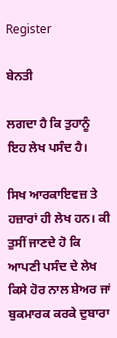Register

ਬੇਨਤੀ

ਲਗਦਾ ਹੈ ਕਿ ਤੁਹਾਨੂੰ ਇਹ ਲੇਖ ਪਸੰਦ ਹੈ।

ਸਿਖ ਆਰਕਾਇਵਜ਼ ਤੇ ਹਜ਼ਾਰਾਂ ਹੀ ਲੇਖ ਹਨ। ਕੀ ਤੁਸੀਂ ਜਾਣਦੇ ਹੋ ਕਿ ਆਪਣੀ ਪਸੰਦ ਦੇ ਲੇਖ ਕਿਸੇ ਹੋਰ ਨਾਲ ਸ਼ੇਅਰ ਜਾਂ ਬੁਕਮਾਰਕ ਕਰਕੇ ਦੁਬਾਰਾ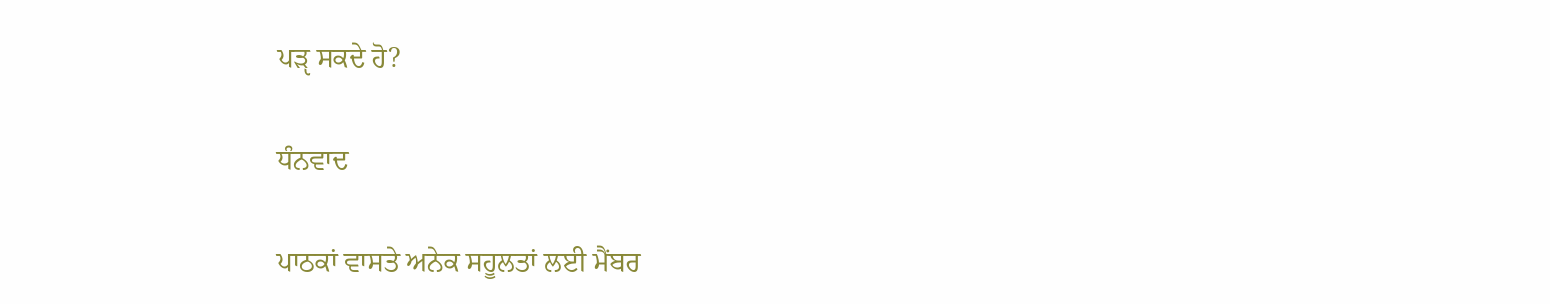ਪੜੵ ਸਕਦੇ ਹੋ?

ਧੰਨਵਾਦ

ਪਾਠਕਾਂ ਵਾਸਤੇ ਅਨੇਕ ਸਹੂਲਤਾਂ ਲਈ ਮੈਂਬਰ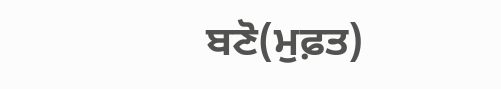ਬਣੋ(ਮੁਫ਼ਤ)